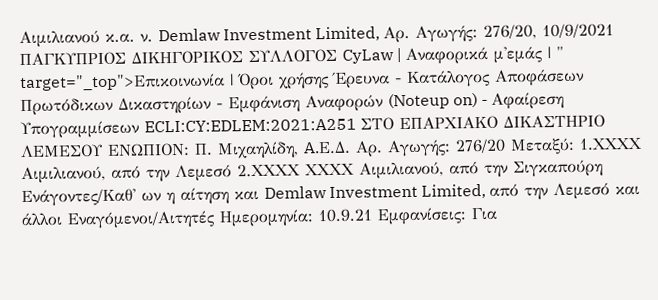Αιμιλιανού κ.α. ν. Demlaw Investment Limited, Αρ. Αγωγής: 276/20, 10/9/2021 ΠΑΓΚΥΠΡΙΟΣ ΔΙΚΗΓΟΡΙΚΟΣ ΣΥΛΛΟΓΟΣ CyLaw | Αναφορικά μ'εμάς | " target="_top">Επικοινωνία | Όροι χρήσης Έρευνα - Κατάλογος Αποφάσεων Πρωτόδικων Δικαστηρίων - Εμφάνιση Αναφορών (Noteup on) - Αφαίρεση Υπογραμμίσεων ECLI:CY:EDLEM:2021:A251 ΣΤΟ ΕΠΑΡΧΙΑΚΟ ΔΙΚΑΣΤΗΡΙΟ ΛΕΜΕΣΟΥ ΕΝΩΠΙΟΝ: Π. Μιχαηλίδη, A.Ε.Δ. Αρ. Αγωγής: 276/20 Μεταξύ: 1.ΧΧΧΧ Αιμιλιανού, από την Λεμεσό 2.ΧΧΧΧ ΧΧΧΧ Αιμιλιανού, από την Σιγκαπούρη Ενάγοντες/Καθ' ων η αίτηση και Demlaw Investment Limited, από την Λεμεσό και άλλοι Εναγόμενοι/Αιτητές Ημερομηνία: 10.9.21 Εμφανίσεις: Για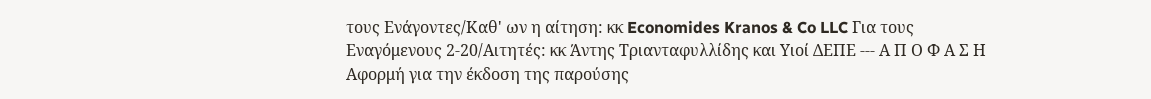τους Ενάγοντες/Καθ' ων η αίτηση: κκ Economides Kranos & Co LLC Για τους Εναγόμενους 2-20/Αιτητές: κκ Άντης Τριανταφυλλίδης και Υιοί ΔΕΠΕ --- Α Π Ο Φ Α Σ Η Αφορμή για την έκδοση της παρούσης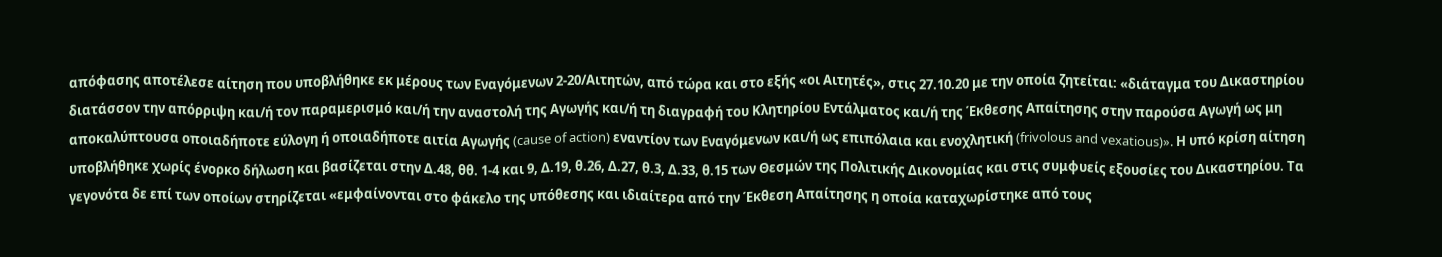απόφασης αποτέλεσε αίτηση που υποβλήθηκε εκ μέρους των Εναγόμενων 2-20/Αιτητών, από τώρα και στο εξής «οι Αιτητές», στις 27.10.20 με την οποία ζητείται: «διάταγμα του Δικαστηρίου διατάσσον την απόρριψη και/ή τον παραμερισμό και/ή την αναστολή της Αγωγής και/ή τη διαγραφή του Κλητηρίου Εντάλματος και/ή της Έκθεσης Απαίτησης στην παρούσα Αγωγή ως μη αποκαλύπτουσα οποιαδήποτε εύλογη ή οποιαδήποτε αιτία Αγωγής (cause of action) εναντίον των Εναγόμενων και/ή ως επιπόλαια και ενοχλητική (frivolous and vexatious)». Η υπό κρίση αίτηση υποβλήθηκε χωρίς ένορκο δήλωση και βασίζεται στην Δ.48, θθ. 1-4 και 9, Δ.19, θ.26, Δ.27, θ.3, Δ.33, θ.15 των Θεσμών της Πολιτικής Δικονομίας και στις συμφυείς εξουσίες του Δικαστηρίου. Τα γεγονότα δε επί των οποίων στηρίζεται «εμφαίνονται στο φάκελο της υπόθεσης και ιδιαίτερα από την Έκθεση Απαίτησης η οποία καταχωρίστηκε από τους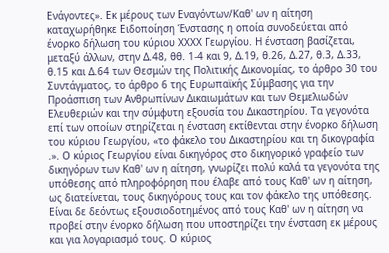Ενάγοντες». Εκ μέρους των Εναγόντων/Καθ' ων η αίτηση καταχωρήθηκε Ειδοποίηση Ένστασης η οποία συνοδεύεται από ένορκο δήλωση του κύριου ΧΧΧΧ Γεωργίου. Η ένσταση βασίζεται, μεταξύ άλλων, στην Δ.48, θθ. 1-4 και 9, Δ.19, θ.26, Δ.27, θ.3, Δ.33, θ.15 και Δ.64 των Θεσμών της Πολιτικής Δικονομίας, το άρθρο 30 του Συντάγματος, το άρθρο 6 της Ευρωπαϊκής Σύμβασης για την Προάσπιση των Ανθρωπίνων Δικαιωμάτων και των Θεμελιωδών Ελευθεριών και την σύμφυτη εξουσία του Δικαστηρίου. Τα γεγονότα επί των οποίων στηρίζεται η ένσταση εκτίθενται στην ένορκο δήλωση του κύριου Γεωργίου, «το φάκελο του Δικαστηρίου και τη δικογραφία .». Ο κύριος Γεωργίου είναι δικηγόρος στο δικηγορικό γραφείο των δικηγόρων των Καθ' ων η αίτηση, γνωρίζει πολύ καλά τα γεγονότα της υπόθεσης από πληροφόρηση που έλαβε από τους Καθ' ων η αίτηση, ως διατείνεται, τους δικηγόρους τους και τον φάκελο της υπόθεσης. Είναι δε δεόντως εξουσιοδοτημένος από τους Καθ' ων η αίτηση να προβεί στην ένορκο δήλωση που υποστηρίζει την ένσταση εκ μέρους και για λογαριασμό τους. Ο κύριος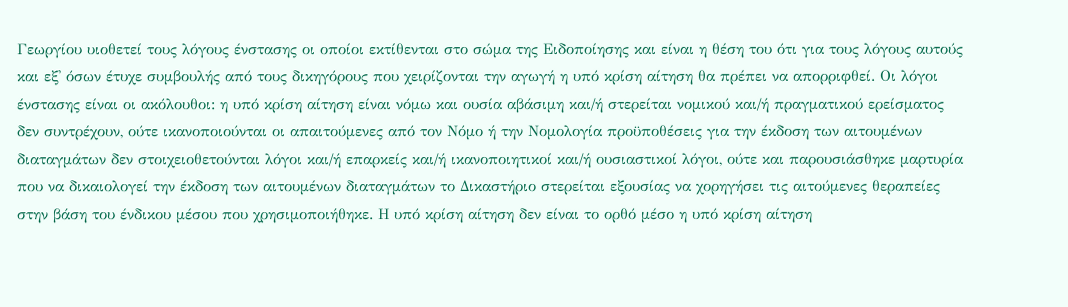Γεωργίου υιοθετεί τους λόγους ένστασης οι οποίοι εκτίθενται στο σώμα της Ειδοποίησης και είναι η θέση του ότι για τους λόγους αυτούς και εξ' όσων έτυχε συμβουλής από τους δικηγόρους που χειρίζονται την αγωγή η υπό κρίση αίτηση θα πρέπει να απορριφθεί. Οι λόγοι ένστασης είναι οι ακόλουθοι: η υπό κρίση αίτηση είναι νόμω και ουσία αβάσιμη και/ή στερείται νομικού και/ή πραγματικού ερείσματος δεν συντρέχουν, ούτε ικανοποιούνται οι απαιτούμενες από τον Νόμο ή την Νομολογία προϋποθέσεις για την έκδοση των αιτουμένων διαταγμάτων δεν στοιχειοθετούνται λόγοι και/ή επαρκείς και/ή ικανοποιητικοί και/ή ουσιαστικοί λόγοι, ούτε και παρουσιάσθηκε μαρτυρία που να δικαιολογεί την έκδοση των αιτουμένων διαταγμάτων το Δικαστήριο στερείται εξουσίας να χορηγήσει τις αιτούμενες θεραπείες στην βάση του ένδικου μέσου που χρησιμοποιήθηκε. Η υπό κρίση αίτηση δεν είναι το ορθό μέσο η υπό κρίση αίτηση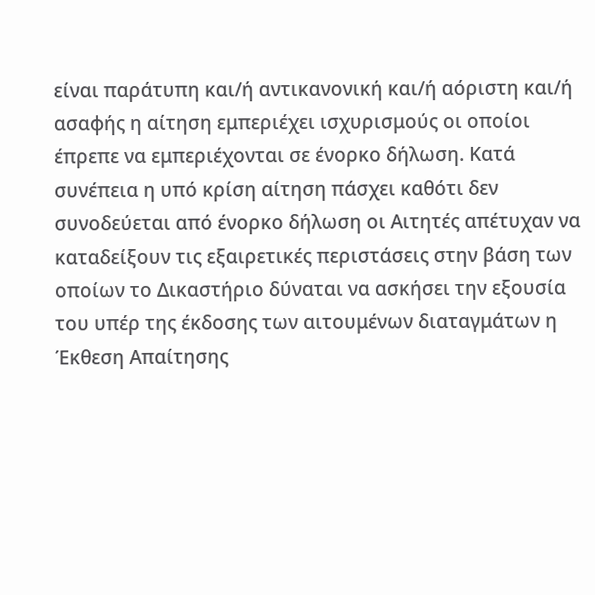είναι παράτυπη και/ή αντικανονική και/ή αόριστη και/ή ασαφής η αίτηση εμπεριέχει ισχυρισμούς οι οποίοι έπρεπε να εμπεριέχονται σε ένορκο δήλωση. Κατά συνέπεια η υπό κρίση αίτηση πάσχει καθότι δεν συνοδεύεται από ένορκο δήλωση οι Αιτητές απέτυχαν να καταδείξουν τις εξαιρετικές περιστάσεις στην βάση των οποίων το Δικαστήριο δύναται να ασκήσει την εξουσία του υπέρ της έκδοσης των αιτουμένων διαταγμάτων η Έκθεση Απαίτησης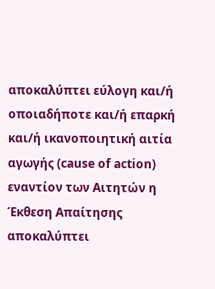αποκαλύπτει εύλογη και/ή οποιαδήποτε και/ή επαρκή και/ή ικανοποιητική αιτία αγωγής (cause of action) εναντίον των Αιτητών η Έκθεση Απαίτησης αποκαλύπτει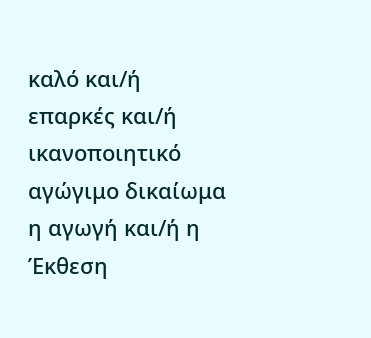καλό και/ή επαρκές και/ή ικανοποιητικό αγώγιμο δικαίωμα η αγωγή και/ή η Έκθεση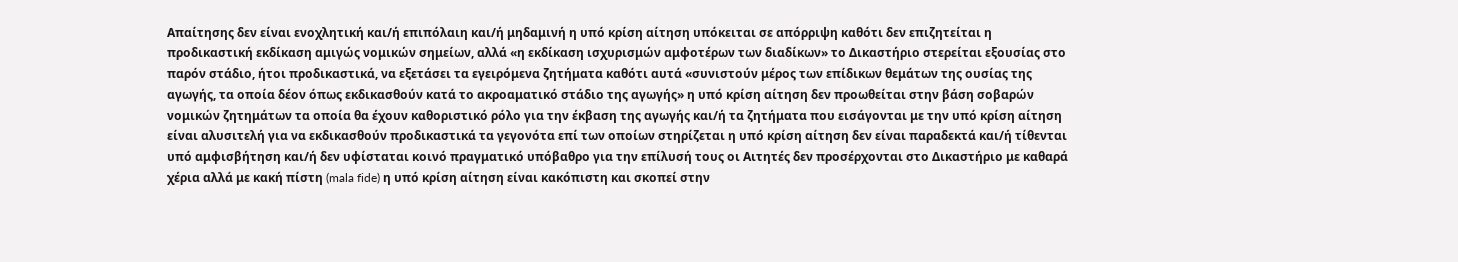Απαίτησης δεν είναι ενοχλητική και/ή επιπόλαιη και/ή μηδαμινή η υπό κρίση αίτηση υπόκειται σε απόρριψη καθότι δεν επιζητείται η προδικαστική εκδίκαση αμιγώς νομικών σημείων, αλλά «η εκδίκαση ισχυρισμών αμφοτέρων των διαδίκων» το Δικαστήριο στερείται εξουσίας στο παρόν στάδιο, ήτοι προδικαστικά, να εξετάσει τα εγειρόμενα ζητήματα καθότι αυτά «συνιστούν μέρος των επίδικων θεμάτων της ουσίας της αγωγής, τα οποία δέον όπως εκδικασθούν κατά το ακροαματικό στάδιο της αγωγής» η υπό κρίση αίτηση δεν προωθείται στην βάση σοβαρών νομικών ζητημάτων τα οποία θα έχουν καθοριστικό ρόλο για την έκβαση της αγωγής και/ή τα ζητήματα που εισάγονται με την υπό κρίση αίτηση είναι αλυσιτελή για να εκδικασθούν προδικαστικά τα γεγονότα επί των οποίων στηρίζεται η υπό κρίση αίτηση δεν είναι παραδεκτά και/ή τίθενται υπό αμφισβήτηση και/ή δεν υφίσταται κοινό πραγματικό υπόβαθρο για την επίλυσή τους οι Αιτητές δεν προσέρχονται στο Δικαστήριο με καθαρά χέρια αλλά με κακή πίστη (mala fide) η υπό κρίση αίτηση είναι κακόπιστη και σκοπεί στην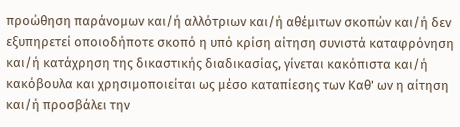προώθηση παράνομων και/ή αλλότριων και/ή αθέμιτων σκοπών και/ή δεν εξυπηρετεί οποιοδήποτε σκοπό η υπό κρίση αίτηση συνιστά καταφρόνηση και/ή κατάχρηση της δικαστικής διαδικασίας, γίνεται κακόπιστα και/ή κακόβουλα και χρησιμοποιείται ως μέσο καταπίεσης των Καθ' ων η αίτηση και/ή προσβάλει την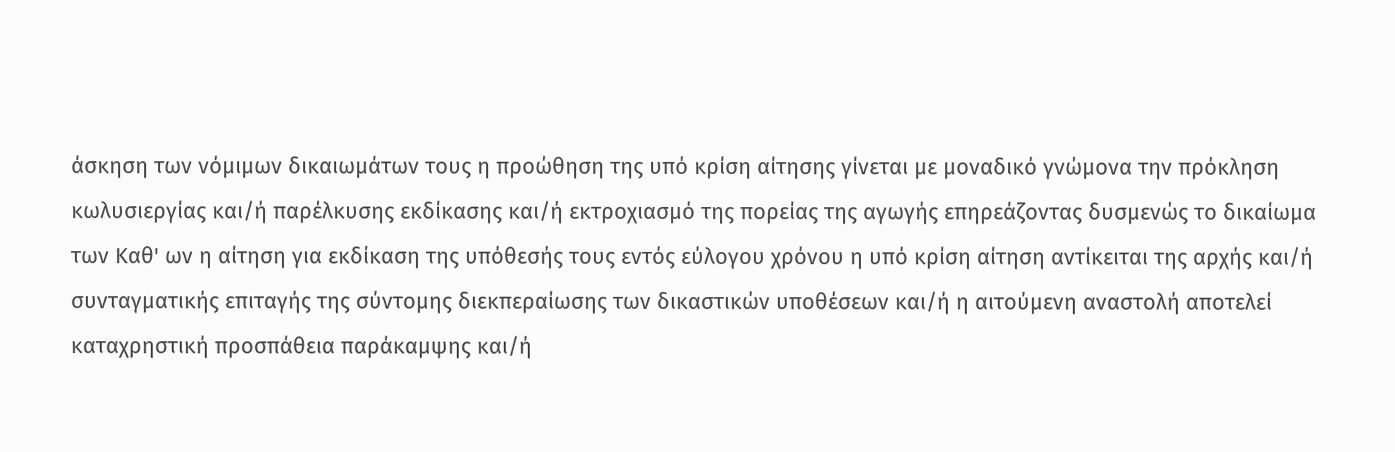άσκηση των νόμιμων δικαιωμάτων τους η προώθηση της υπό κρίση αίτησης γίνεται με μοναδικό γνώμονα την πρόκληση κωλυσιεργίας και/ή παρέλκυσης εκδίκασης και/ή εκτροχιασμό της πορείας της αγωγής επηρεάζοντας δυσμενώς το δικαίωμα των Καθ' ων η αίτηση για εκδίκαση της υπόθεσής τους εντός εύλογου χρόνου η υπό κρίση αίτηση αντίκειται της αρχής και/ή συνταγματικής επιταγής της σύντομης διεκπεραίωσης των δικαστικών υποθέσεων και/ή η αιτούμενη αναστολή αποτελεί καταχρηστική προσπάθεια παράκαμψης και/ή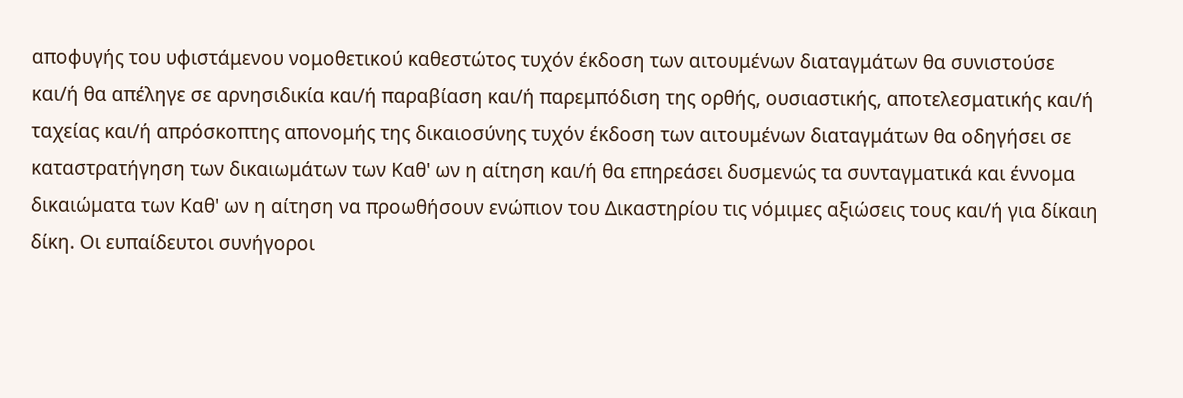αποφυγής του υφιστάμενου νομοθετικού καθεστώτος τυχόν έκδοση των αιτουμένων διαταγμάτων θα συνιστούσε και/ή θα απέληγε σε αρνησιδικία και/ή παραβίαση και/ή παρεμπόδιση της ορθής, ουσιαστικής, αποτελεσματικής και/ή ταχείας και/ή απρόσκοπτης απονομής της δικαιοσύνης τυχόν έκδοση των αιτουμένων διαταγμάτων θα οδηγήσει σε καταστρατήγηση των δικαιωμάτων των Καθ' ων η αίτηση και/ή θα επηρεάσει δυσμενώς τα συνταγματικά και έννομα δικαιώματα των Καθ' ων η αίτηση να προωθήσουν ενώπιον του Δικαστηρίου τις νόμιμες αξιώσεις τους και/ή για δίκαιη δίκη. Οι ευπαίδευτοι συνήγοροι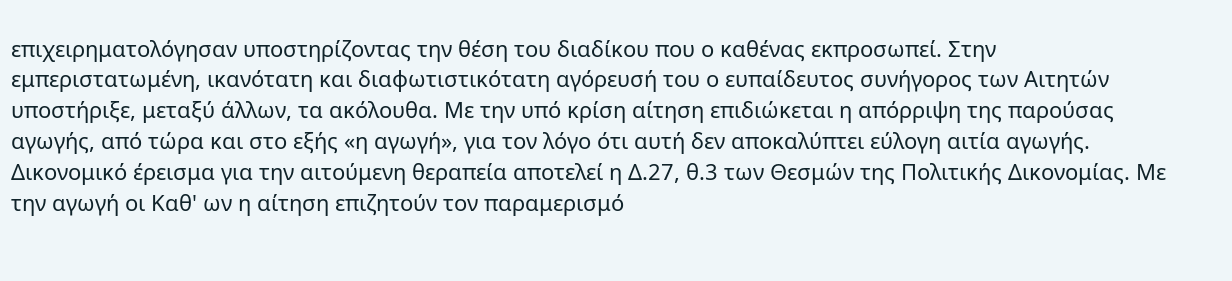επιχειρηματολόγησαν υποστηρίζοντας την θέση του διαδίκου που ο καθένας εκπροσωπεί. Στην εμπεριστατωμένη, ικανότατη και διαφωτιστικότατη αγόρευσή του ο ευπαίδευτος συνήγορος των Αιτητών υποστήριξε, μεταξύ άλλων, τα ακόλουθα. Με την υπό κρίση αίτηση επιδιώκεται η απόρριψη της παρούσας αγωγής, από τώρα και στο εξής «η αγωγή», για τον λόγο ότι αυτή δεν αποκαλύπτει εύλογη αιτία αγωγής. Δικονομικό έρεισμα για την αιτούμενη θεραπεία αποτελεί η Δ.27, θ.3 των Θεσμών της Πολιτικής Δικονομίας. Με την αγωγή οι Καθ' ων η αίτηση επιζητούν τον παραμερισμό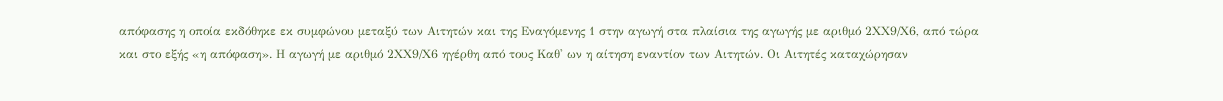απόφασης η οποία εκδόθηκε εκ συμφώνου μεταξύ των Αιτητών και της Εναγόμενης 1 στην αγωγή στα πλαίσια της αγωγής με αριθμό 2ΧΧ9/Χ6, από τώρα και στο εξής «η απόφαση». Η αγωγή με αριθμό 2ΧΧ9/Χ6 ηγέρθη από τους Καθ' ων η αίτηση εναντίον των Αιτητών. Οι Αιτητές καταχώρησαν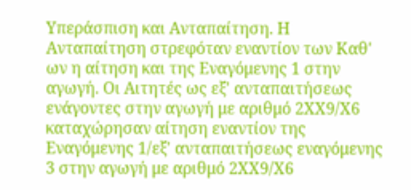Υπεράσπιση και Ανταπαίτηση. Η Ανταπαίτηση στρεφόταν εναντίον των Καθ' ων η αίτηση και της Εναγόμενης 1 στην αγωγή. Οι Αιτητές ως εξ' ανταπαιτήσεως ενάγοντες στην αγωγή με αριθμό 2ΧΧ9/Χ6 καταχώρησαν αίτηση εναντίον της Εναγόμενης 1/εξ' ανταπαιτήσεως εναγόμενης 3 στην αγωγή με αριθμό 2ΧΧ9/Χ6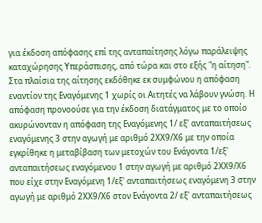για έκδοση απόφασης επί της ανταπαίτησης λόγω παράλειψης καταχώρησης Υπεράσπισης, από τώρα και στο εξής "η αίτηση". Στα πλαίσια της αίτησης εκδόθηκε εκ συμφώνου η απόφαση εναντίον της Εναγόμενης 1 χωρίς οι Αιτητές να λάβουν γνώση. Η απόφαση προνοούσε για την έκδοση διατάγματος με το οποίο ακυρώνονταν η απόφαση της Εναγόμενης 1/ εξ' ανταπαιτήσεως εναγόμενης 3 στην αγωγή με αριθμό 2ΧΧ9/Χ6 με την οποία εγκρίθηκε η μεταβίβαση των μετοχών του Ενάγοντα 1/εξ' ανταπαιτήσεως εναγόμενου 1 στην αγωγή με αριθμό 2ΧΧ9/Χ6 που είχε στην Εναγόμενη 1/εξ' ανταπαιτήσεως εναγόμενη 3 στην αγωγή με αριθμό 2ΧΧ9/Χ6 στον Ενάγοντα 2/ εξ' ανταπαιτήσεως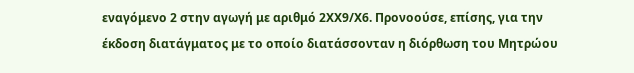εναγόμενο 2 στην αγωγή με αριθμό 2ΧΧ9/Χ6. Προνοούσε, επίσης, για την έκδοση διατάγματος με το οποίο διατάσσονταν η διόρθωση του Μητρώου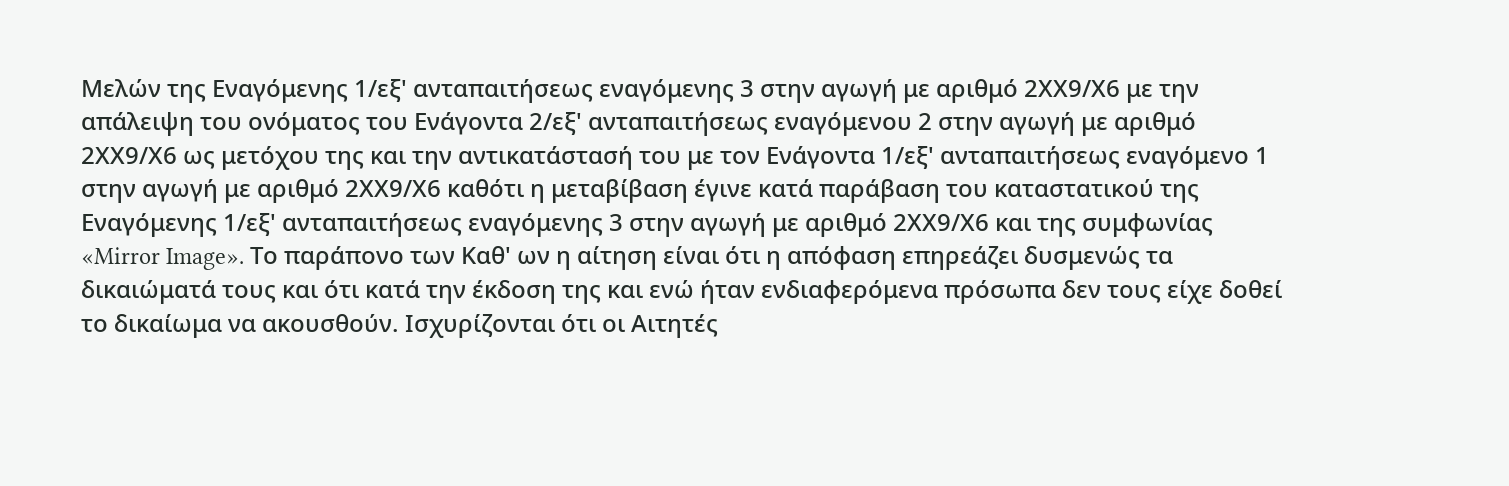Μελών της Εναγόμενης 1/εξ' ανταπαιτήσεως εναγόμενης 3 στην αγωγή με αριθμό 2ΧΧ9/Χ6 με την απάλειψη του ονόματος του Ενάγοντα 2/εξ' ανταπαιτήσεως εναγόμενου 2 στην αγωγή με αριθμό 2ΧΧ9/Χ6 ως μετόχου της και την αντικατάστασή του με τον Ενάγοντα 1/εξ' ανταπαιτήσεως εναγόμενο 1 στην αγωγή με αριθμό 2ΧΧ9/Χ6 καθότι η μεταβίβαση έγινε κατά παράβαση του καταστατικού της Εναγόμενης 1/εξ' ανταπαιτήσεως εναγόμενης 3 στην αγωγή με αριθμό 2ΧΧ9/Χ6 και της συμφωνίας «Mirror Image». Το παράπονο των Καθ' ων η αίτηση είναι ότι η απόφαση επηρεάζει δυσμενώς τα δικαιώματά τους και ότι κατά την έκδοση της και ενώ ήταν ενδιαφερόμενα πρόσωπα δεν τους είχε δοθεί το δικαίωμα να ακουσθούν. Ισχυρίζονται ότι οι Αιτητές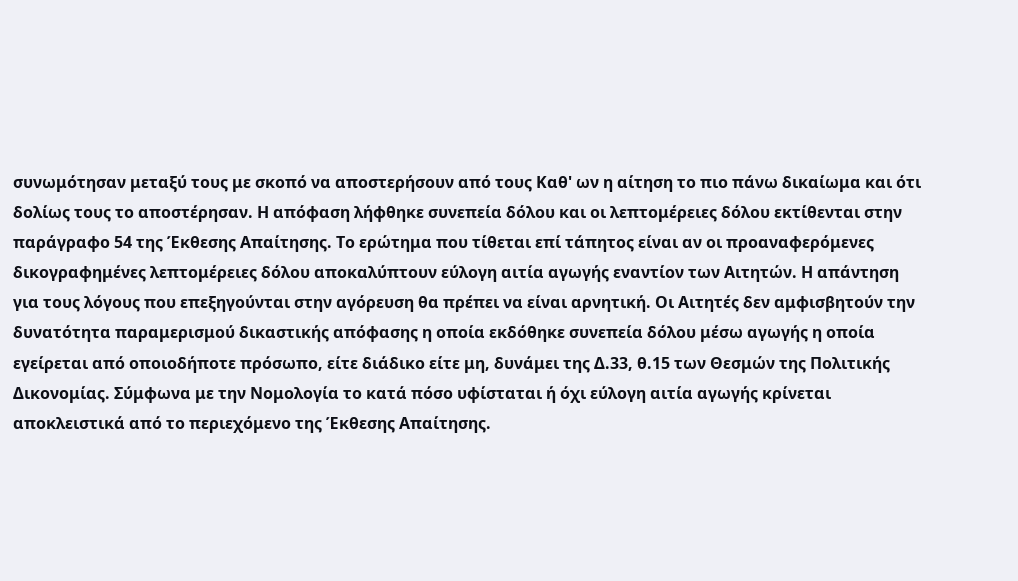συνωμότησαν μεταξύ τους με σκοπό να αποστερήσουν από τους Καθ' ων η αίτηση το πιο πάνω δικαίωμα και ότι δολίως τους το αποστέρησαν. Η απόφαση λήφθηκε συνεπεία δόλου και οι λεπτομέρειες δόλου εκτίθενται στην παράγραφο 54 της Έκθεσης Απαίτησης. Το ερώτημα που τίθεται επί τάπητος είναι αν οι προαναφερόμενες δικογραφημένες λεπτομέρειες δόλου αποκαλύπτουν εύλογη αιτία αγωγής εναντίον των Αιτητών. Η απάντηση για τους λόγους που επεξηγούνται στην αγόρευση θα πρέπει να είναι αρνητική. Οι Αιτητές δεν αμφισβητούν την δυνατότητα παραμερισμού δικαστικής απόφασης η οποία εκδόθηκε συνεπεία δόλου μέσω αγωγής η οποία εγείρεται από οποιοδήποτε πρόσωπο, είτε διάδικο είτε μη, δυνάμει της Δ.33, θ.15 των Θεσμών της Πολιτικής Δικονομίας. Σύμφωνα με την Νομολογία το κατά πόσο υφίσταται ή όχι εύλογη αιτία αγωγής κρίνεται αποκλειστικά από το περιεχόμενο της Έκθεσης Απαίτησης.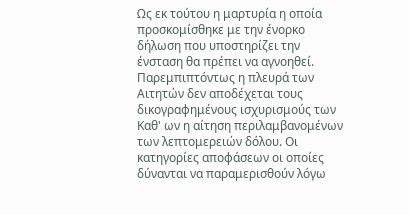Ως εκ τούτου η μαρτυρία η οποία προσκομίσθηκε με την ένορκο δήλωση που υποστηρίζει την ένσταση θα πρέπει να αγνοηθεί. Παρεμπιπτόντως η πλευρά των Αιτητών δεν αποδέχεται τους δικογραφημένους ισχυρισμούς των Καθ' ων η αίτηση περιλαμβανομένων των λεπτομερειών δόλου. Οι κατηγορίες αποφάσεων οι οποίες δύνανται να παραμερισθούν λόγω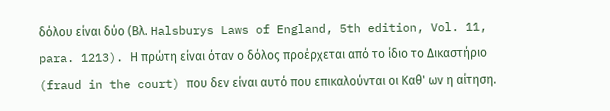δόλου είναι δύο (Βλ. Halsburys Laws of England, 5th edition, Vol. 11, para. 1213). Η πρώτη είναι όταν ο δόλος προέρχεται από το ίδιο το Δικαστήριο (fraud in the court) που δεν είναι αυτό που επικαλούνται οι Καθ' ων η αίτηση.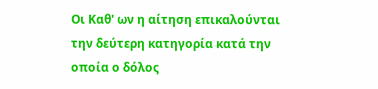Οι Καθ' ων η αίτηση επικαλούνται την δεύτερη κατηγορία κατά την οποία ο δόλος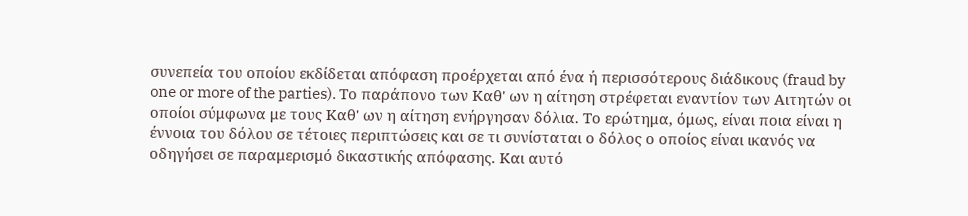συνεπεία του οποίου εκδίδεται απόφαση προέρχεται από ένα ή περισσότερους διάδικους (fraud by one or more of the parties). Το παράπονο των Καθ' ων η αίτηση στρέφεται εναντίον των Αιτητών οι οποίοι σύμφωνα με τους Καθ' ων η αίτηση ενήργησαν δόλια. Το ερώτημα, όμως, είναι ποια είναι η έννοια του δόλου σε τέτοιες περιπτώσεις και σε τι συνίσταται ο δόλος ο οποίος είναι ικανός να οδηγήσει σε παραμερισμό δικαστικής απόφασης. Και αυτό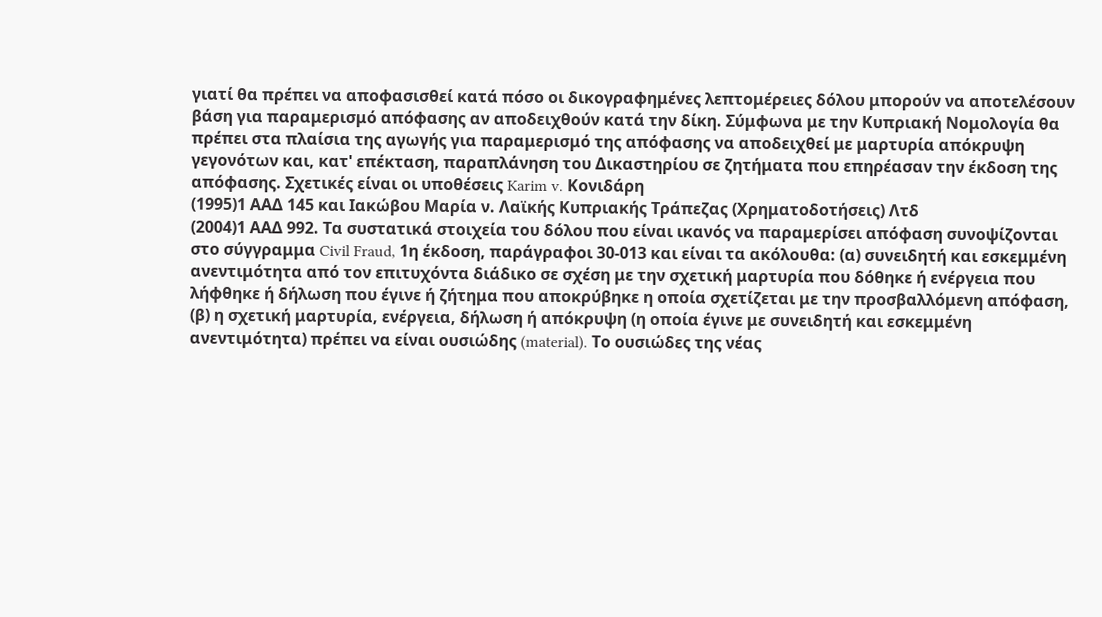γιατί θα πρέπει να αποφασισθεί κατά πόσο οι δικογραφημένες λεπτομέρειες δόλου μπορούν να αποτελέσουν βάση για παραμερισμό απόφασης αν αποδειχθούν κατά την δίκη. Σύμφωνα με την Κυπριακή Νομολογία θα πρέπει στα πλαίσια της αγωγής για παραμερισμό της απόφασης να αποδειχθεί με μαρτυρία απόκρυψη γεγονότων και, κατ' επέκταση, παραπλάνηση του Δικαστηρίου σε ζητήματα που επηρέασαν την έκδοση της απόφασης. Σχετικές είναι οι υποθέσεις Karim v. Κονιδάρη
(1995)1 ΑΑΔ 145 και Ιακώβου Μαρία ν. Λαϊκής Κυπριακής Τράπεζας (Χρηματοδοτήσεις) Λτδ
(2004)1 ΑΑΔ 992. Τα συστατικά στοιχεία του δόλου που είναι ικανός να παραμερίσει απόφαση συνοψίζονται στο σύγγραμμα Civil Fraud, 1η έκδοση, παράγραφοι 30-013 και είναι τα ακόλουθα: (α) συνειδητή και εσκεμμένη ανεντιμότητα από τον επιτυχόντα διάδικο σε σχέση με την σχετική μαρτυρία που δόθηκε ή ενέργεια που λήφθηκε ή δήλωση που έγινε ή ζήτημα που αποκρύβηκε η οποία σχετίζεται με την προσβαλλόμενη απόφαση, (β) η σχετική μαρτυρία, ενέργεια, δήλωση ή απόκρυψη (η οποία έγινε με συνειδητή και εσκεμμένη ανεντιμότητα) πρέπει να είναι ουσιώδης (material). Το ουσιώδες της νέας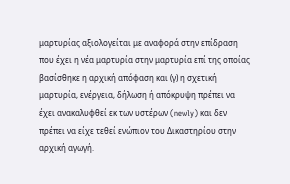μαρτυρίας αξιολογείται με αναφορά στην επίδραση που έχει η νέα μαρτυρία στην μαρτυρία επί της οποίας βασίσθηκε η αρχική απόφαση και (γ) η σχετική μαρτυρία, ενέργεια, δήλωση ή απόκρυψη πρέπει να έχει ανακαλυφθεί εκ των υστέρων (newly) και δεν πρέπει να είχε τεθεί ενώπιον του Δικαστηρίου στην αρχική αγωγή.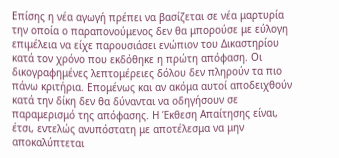Επίσης η νέα αγωγή πρέπει να βασίζεται σε νέα μαρτυρία την οποία ο παραπονούμενος δεν θα μπορούσε με εύλογη επιμέλεια να είχε παρουσιάσει ενώπιον του Δικαστηρίου κατά τον χρόνο που εκδόθηκε η πρώτη απόφαση. Οι δικογραφημένες λεπτομέρειες δόλου δεν πληρούν τα πιο πάνω κριτήρια. Επομένως και αν ακόμα αυτοί αποδειχθούν κατά την δίκη δεν θα δύνανται να οδηγήσουν σε παραμερισμό της απόφασης. Η Έκθεση Απαίτησης είναι, έτσι, εντελώς ανυπόστατη με αποτέλεσμα να μην αποκαλύπτεται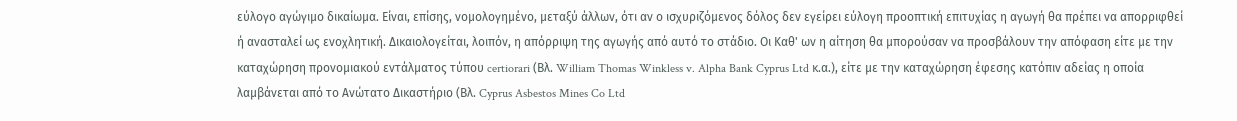εύλογο αγώγιμο δικαίωμα. Είναι, επίσης, νομολογημένο, μεταξύ άλλων, ότι αν ο ισχυριζόμενος δόλος δεν εγείρει εύλογη προοπτική επιτυχίας η αγωγή θα πρέπει να απορριφθεί ή ανασταλεί ως ενοχλητική. Δικαιολογείται, λοιπόν, η απόρριψη της αγωγής από αυτό το στάδιο. Οι Καθ' ων η αίτηση θα μπορούσαν να προσβάλουν την απόφαση είτε με την καταχώρηση προνομιακού εντάλματος τύπου certiorari (Βλ. William Thomas Winkless v. Alpha Bank Cyprus Ltd κ.α.), είτε με την καταχώρηση έφεσης κατόπιν αδείας η οποία λαμβάνεται από το Ανώτατο Δικαστήριο (Βλ. Cyprus Asbestos Mines Co Ltd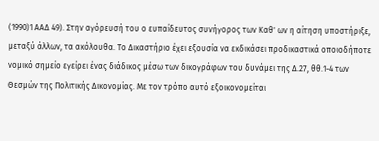(1990)1 ΑΑΔ 49). Στην αγόρευσή του ο ευπαίδευτος συνήγορος των Καθ' ων η αίτηση υποστήριξε, μεταξύ άλλων, τα ακόλουθα. Το Δικαστήριο έχει εξουσία να εκδικάσει προδικαστικά οποιοδήποτε νομικό σημείο εγείρει ένας διάδικος μέσω των δικογράφων του δυνάμει της Δ.27, θθ.1-4 των Θεσμών της Πολιτικής Δικονομίας. Με τον τρόπο αυτό εξοικονομείται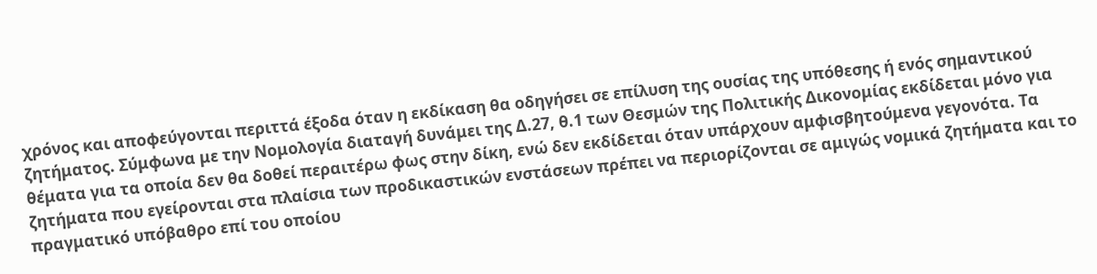χρόνος και αποφεύγονται περιττά έξοδα όταν η εκδίκαση θα οδηγήσει σε επίλυση της ουσίας της υπόθεσης ή ενός σημαντικού ζητήματος. Σύμφωνα με την Νομολογία διαταγή δυνάμει της Δ.27, θ.1 των Θεσμών της Πολιτικής Δικονομίας εκδίδεται μόνο για θέματα για τα οποία δεν θα δοθεί περαιτέρω φως στην δίκη, ενώ δεν εκδίδεται όταν υπάρχουν αμφισβητούμενα γεγονότα. Τα ζητήματα που εγείρονται στα πλαίσια των προδικαστικών ενστάσεων πρέπει να περιορίζονται σε αμιγώς νομικά ζητήματα και το πραγματικό υπόβαθρο επί του οποίου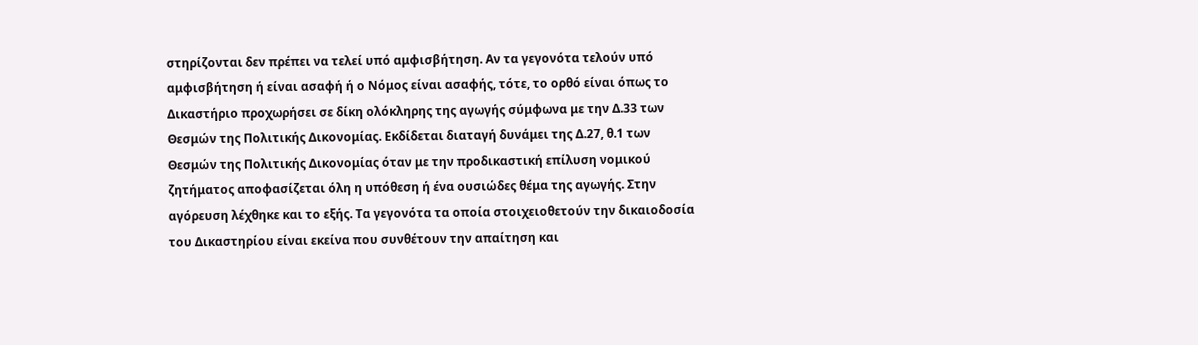στηρίζονται δεν πρέπει να τελεί υπό αμφισβήτηση. Αν τα γεγονότα τελούν υπό αμφισβήτηση ή είναι ασαφή ή ο Νόμος είναι ασαφής, τότε, το ορθό είναι όπως το Δικαστήριο προχωρήσει σε δίκη ολόκληρης της αγωγής σύμφωνα με την Δ.33 των Θεσμών της Πολιτικής Δικονομίας. Εκδίδεται διαταγή δυνάμει της Δ.27, θ.1 των Θεσμών της Πολιτικής Δικονομίας όταν με την προδικαστική επίλυση νομικού ζητήματος αποφασίζεται όλη η υπόθεση ή ένα ουσιώδες θέμα της αγωγής. Στην αγόρευση λέχθηκε και το εξής. Τα γεγονότα τα οποία στοιχειοθετούν την δικαιοδοσία του Δικαστηρίου είναι εκείνα που συνθέτουν την απαίτηση και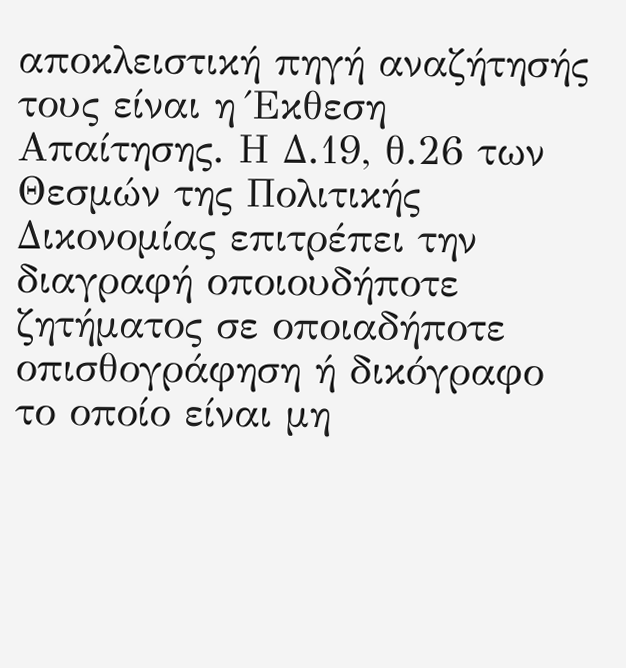αποκλειστική πηγή αναζήτησής τους είναι η Έκθεση Απαίτησης. Η Δ.19, θ.26 των Θεσμών της Πολιτικής Δικονομίας επιτρέπει την διαγραφή οποιουδήποτε ζητήματος σε οποιαδήποτε οπισθογράφηση ή δικόγραφο το οποίο είναι μη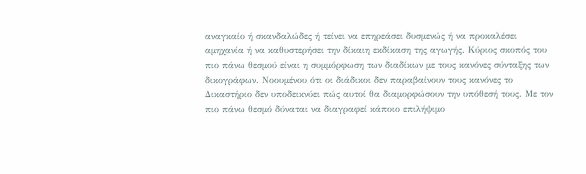αναγκαίο ή σκανδαλώδες ή τείνει να επηρεάσει δυσμενώς ή να προκαλέσει αμηχανία ή να καθυστερήσει την δίκαιη εκδίκαση της αγωγής. Κύριος σκοπός του πιο πάνω θεσμού είναι η συμμόρφωση των διαδίκων με τους κανόνες σύνταξης των δικογράφων. Νοουμένου ότι οι διάδικοι δεν παραβαίνουν τους κανόνες το Δικαστήριο δεν υποδεικνύει πώς αυτοί θα διαμορφώσουν την υπόθεσή τους. Με τον πιο πάνω θεσμό δύναται να διαγραφεί κάποιο επιλήψιμο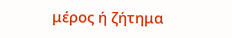μέρος ή ζήτημα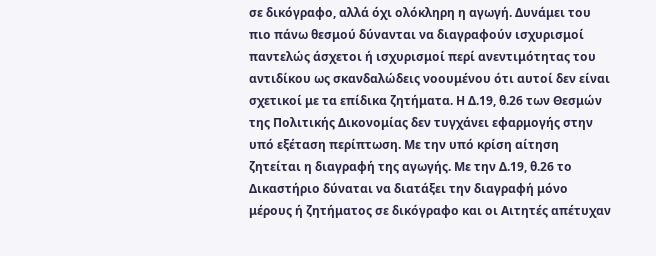σε δικόγραφο, αλλά όχι ολόκληρη η αγωγή. Δυνάμει του πιο πάνω θεσμού δύνανται να διαγραφούν ισχυρισμοί παντελώς άσχετοι ή ισχυρισμοί περί ανεντιμότητας του αντιδίκου ως σκανδαλώδεις νοουμένου ότι αυτοί δεν είναι σχετικοί με τα επίδικα ζητήματα. Η Δ.19, θ.26 των Θεσμών της Πολιτικής Δικονομίας δεν τυγχάνει εφαρμογής στην υπό εξέταση περίπτωση. Με την υπό κρίση αίτηση ζητείται η διαγραφή της αγωγής. Με την Δ.19, θ.26 το Δικαστήριο δύναται να διατάξει την διαγραφή μόνο μέρους ή ζητήματος σε δικόγραφο και οι Αιτητές απέτυχαν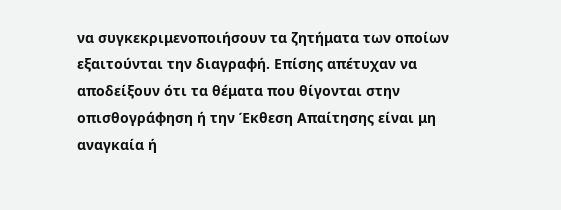να συγκεκριμενοποιήσουν τα ζητήματα των οποίων εξαιτούνται την διαγραφή. Επίσης απέτυχαν να αποδείξουν ότι τα θέματα που θίγονται στην οπισθογράφηση ή την Έκθεση Απαίτησης είναι μη αναγκαία ή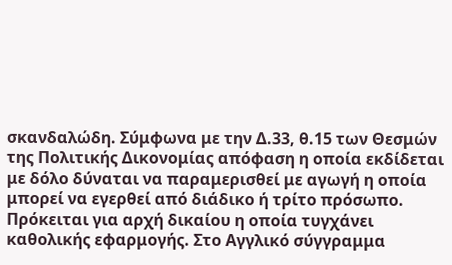σκανδαλώδη. Σύμφωνα με την Δ.33, θ.15 των Θεσμών της Πολιτικής Δικονομίας απόφαση η οποία εκδίδεται με δόλο δύναται να παραμερισθεί με αγωγή η οποία μπορεί να εγερθεί από διάδικο ή τρίτο πρόσωπο. Πρόκειται για αρχή δικαίου η οποία τυγχάνει καθολικής εφαρμογής. Στο Αγγλικό σύγγραμμα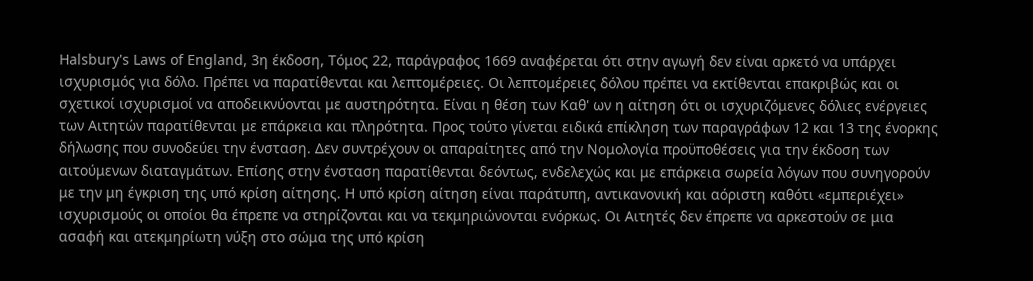Halsbury's Laws of England, 3η έκδοση, Τόμος 22, παράγραφος 1669 αναφέρεται ότι στην αγωγή δεν είναι αρκετό να υπάρχει ισχυρισμός για δόλο. Πρέπει να παρατίθενται και λεπτομέρειες. Οι λεπτομέρειες δόλου πρέπει να εκτίθενται επακριβώς και οι σχετικοί ισχυρισμοί να αποδεικνύονται με αυστηρότητα. Είναι η θέση των Καθ' ων η αίτηση ότι οι ισχυριζόμενες δόλιες ενέργειες των Αιτητών παρατίθενται με επάρκεια και πληρότητα. Προς τούτο γίνεται ειδικά επίκληση των παραγράφων 12 και 13 της ένορκης δήλωσης που συνοδεύει την ένσταση. Δεν συντρέχουν οι απαραίτητες από την Νομολογία προϋποθέσεις για την έκδοση των αιτούμενων διαταγμάτων. Επίσης στην ένσταση παρατίθενται δεόντως, ενδελεχώς και με επάρκεια σωρεία λόγων που συνηγορούν με την μη έγκριση της υπό κρίση αίτησης. Η υπό κρίση αίτηση είναι παράτυπη, αντικανονική και αόριστη καθότι «εμπεριέχει» ισχυρισμούς οι οποίοι θα έπρεπε να στηρίζονται και να τεκμηριώνονται ενόρκως. Οι Αιτητές δεν έπρεπε να αρκεστούν σε μια ασαφή και ατεκμηρίωτη νύξη στο σώμα της υπό κρίση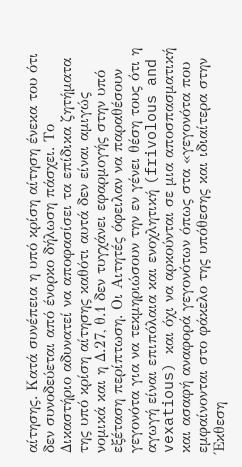αίτησης. Κατά συνέπεια η υπό κρίση αίτηση ένεκα του ότι δεν συνοδεύεται από ένορκο δήλωση πάσχει. Το Δικαστήριο αδυνατεί να αποφασίσει τα επίδικα ζητήματα της υπό κρίση αίτησης καθότι αυτά δεν είναι αμιγώς νομικά και η Δ.27, θ.1 δεν τυγχάνει εφαρμογής στην υπό εξέταση περίπτωση. Οι Αιτητές όφειλαν να παραθέσουν γεγονότα για να τεκμηριώσουν την εν γένει θέση τους ότι η αγωγή είναι επιπόλαια και ενοχλητική (frivolous and vexatious) και όχι να αρκούνται σε μια αποσπασματική και ασαφή αναφορά γεγονότων όπως στα «γεγονότα που εμφαίνονται στο φάκελο της υπόθεσης και ιδιαίτερα στην Έκθεση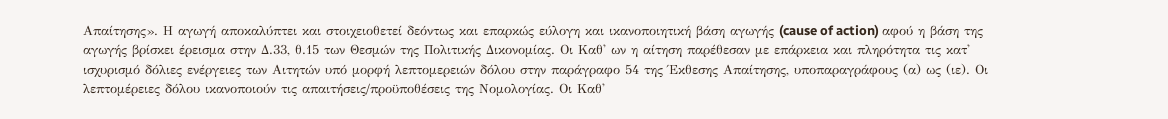Απαίτησης». Η αγωγή αποκαλύπτει και στοιχειοθετεί δεόντως και επαρκώς εύλογη και ικανοποιητική βάση αγωγής (cause of action) αφού η βάση της αγωγής βρίσκει έρεισμα στην Δ.33, θ.15 των Θεσμών της Πολιτικής Δικονομίας. Οι Καθ' ων η αίτηση παρέθεσαν με επάρκεια και πληρότητα τις κατ' ισχυρισμό δόλιες ενέργειες των Αιτητών υπό μορφή λεπτομερειών δόλου στην παράγραφο 54 της Έκθεσης Απαίτησης, υποπαραγράφους (α) ως (ιε). Οι λεπτομέρειες δόλου ικανοποιούν τις απαιτήσεις/προϋποθέσεις της Νομολογίας. Οι Καθ'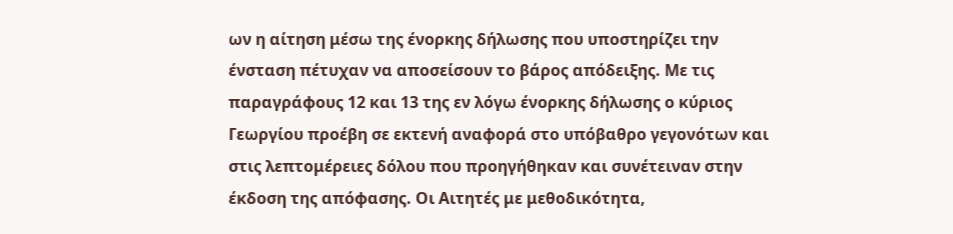ων η αίτηση μέσω της ένορκης δήλωσης που υποστηρίζει την ένσταση πέτυχαν να αποσείσουν το βάρος απόδειξης. Με τις παραγράφους 12 και 13 της εν λόγω ένορκης δήλωσης ο κύριος Γεωργίου προέβη σε εκτενή αναφορά στο υπόβαθρο γεγονότων και στις λεπτομέρειες δόλου που προηγήθηκαν και συνέτειναν στην έκδοση της απόφασης. Οι Αιτητές με μεθοδικότητα,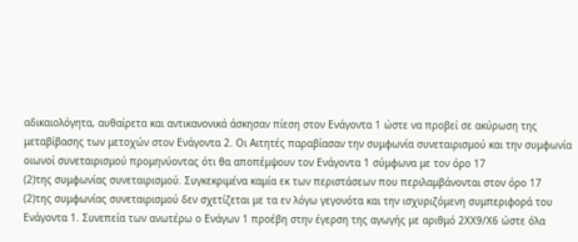αδικαιολόγητα, αυθαίρετα και αντικανονικά άσκησαν πίεση στον Ενάγοντα 1 ώστε να προβεί σε ακύρωση της μεταβίβασης των μετοχών στον Ενάγοντα 2. Οι Αιτητές παραβίασαν την συμφωνία συνεταιρισμού και την συμφωνία οιωνοί συνεταιρισμού προμηνύοντας ότι θα αποπέμψουν τον Ενάγοντα 1 σύμφωνα με τον όρο 17
(2)της συμφωνίας συνεταιρισμού. Συγκεκριμένα καμία εκ των περιστάσεων που περιλαμβάνονται στον όρο 17
(2)της συμφωνίας συνεταιρισμού δεν σχετίζεται με τα εν λόγω γεγονότα και την ισχυριζόμενη συμπεριφορά του Ενάγοντα 1. Συνεπεία των ανωτέρω ο Ενάγων 1 προέβη στην έγερση της αγωγής με αριθμό 2ΧΧ9/Χ6 ώστε όλα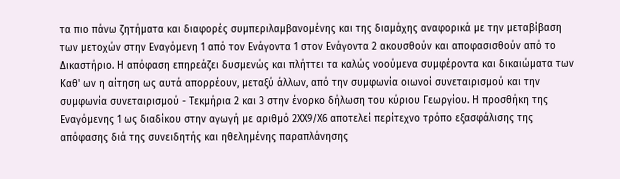τα πιο πάνω ζητήματα και διαφορές συμπεριλαμβανομένης και της διαμάχης αναφορικά με την μεταβίβαση των μετοχών στην Εναγόμενη 1 από τον Ενάγοντα 1 στον Ενάγοντα 2 ακουσθούν και αποφασισθούν από το Δικαστήριο. Η απόφαση επηρεάζει δυσμενώς και πλήττει τα καλώς νοούμενα συμφέροντα και δικαιώματα των Καθ' ων η αίτηση ως αυτά απορρέουν, μεταξύ άλλων, από την συμφωνία οιωνοί συνεταιρισμού και την συμφωνία συνεταιρισμού - Τεκμήρια 2 και 3 στην ένορκο δήλωση του κύριου Γεωργίου. Η προσθήκη της Εναγόμενης 1 ως διαδίκου στην αγωγή με αριθμό 2ΧΧ9/Χ6 αποτελεί περίτεχνο τρόπο εξασφάλισης της απόφασης διά της συνειδητής και ηθελημένης παραπλάνησης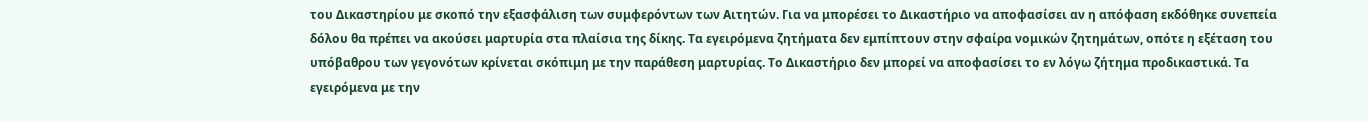του Δικαστηρίου με σκοπό την εξασφάλιση των συμφερόντων των Αιτητών. Για να μπορέσει το Δικαστήριο να αποφασίσει αν η απόφαση εκδόθηκε συνεπεία δόλου θα πρέπει να ακούσει μαρτυρία στα πλαίσια της δίκης. Τα εγειρόμενα ζητήματα δεν εμπίπτουν στην σφαίρα νομικών ζητημάτων, οπότε η εξέταση του υπόβαθρου των γεγονότων κρίνεται σκόπιμη με την παράθεση μαρτυρίας. Το Δικαστήριο δεν μπορεί να αποφασίσει το εν λόγω ζήτημα προδικαστικά. Τα εγειρόμενα με την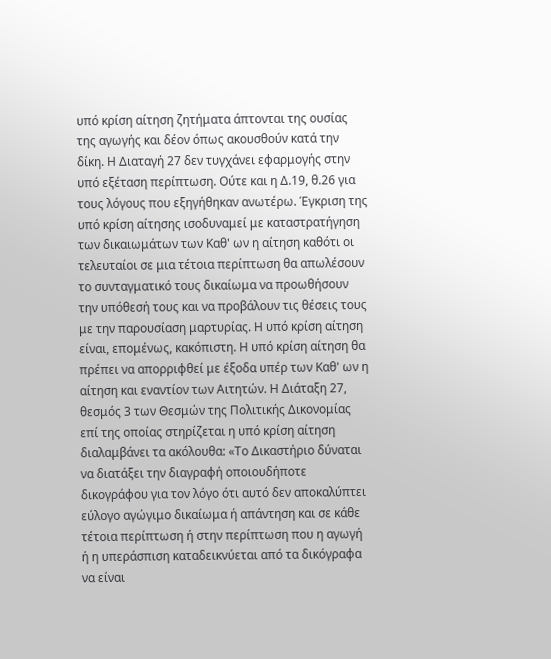υπό κρίση αίτηση ζητήματα άπτονται της ουσίας της αγωγής και δέον όπως ακουσθούν κατά την δίκη. Η Διαταγή 27 δεν τυγχάνει εφαρμογής στην υπό εξέταση περίπτωση. Ούτε και η Δ.19, θ.26 για τους λόγους που εξηγήθηκαν ανωτέρω. Έγκριση της υπό κρίση αίτησης ισοδυναμεί με καταστρατήγηση των δικαιωμάτων των Καθ' ων η αίτηση καθότι οι τελευταίοι σε μια τέτοια περίπτωση θα απωλέσουν το συνταγματικό τους δικαίωμα να προωθήσουν την υπόθεσή τους και να προβάλουν τις θέσεις τους με την παρουσίαση μαρτυρίας. Η υπό κρίση αίτηση είναι, επομένως, κακόπιστη. Η υπό κρίση αίτηση θα πρέπει να απορριφθεί με έξοδα υπέρ των Καθ' ων η αίτηση και εναντίον των Αιτητών. Η Διάταξη 27, θεσμός 3 των Θεσμών της Πολιτικής Δικονομίας επί της οποίας στηρίζεται η υπό κρίση αίτηση διαλαμβάνει τα ακόλουθα: «Το Δικαστήριο δύναται να διατάξει την διαγραφή οποιουδήποτε δικογράφου για τον λόγο ότι αυτό δεν αποκαλύπτει εύλογο αγώγιμο δικαίωμα ή απάντηση και σε κάθε τέτοια περίπτωση ή στην περίπτωση που η αγωγή ή η υπεράσπιση καταδεικνύεται από τα δικόγραφα να είναι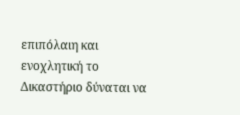επιπόλαιη και ενοχλητική το Δικαστήριο δύναται να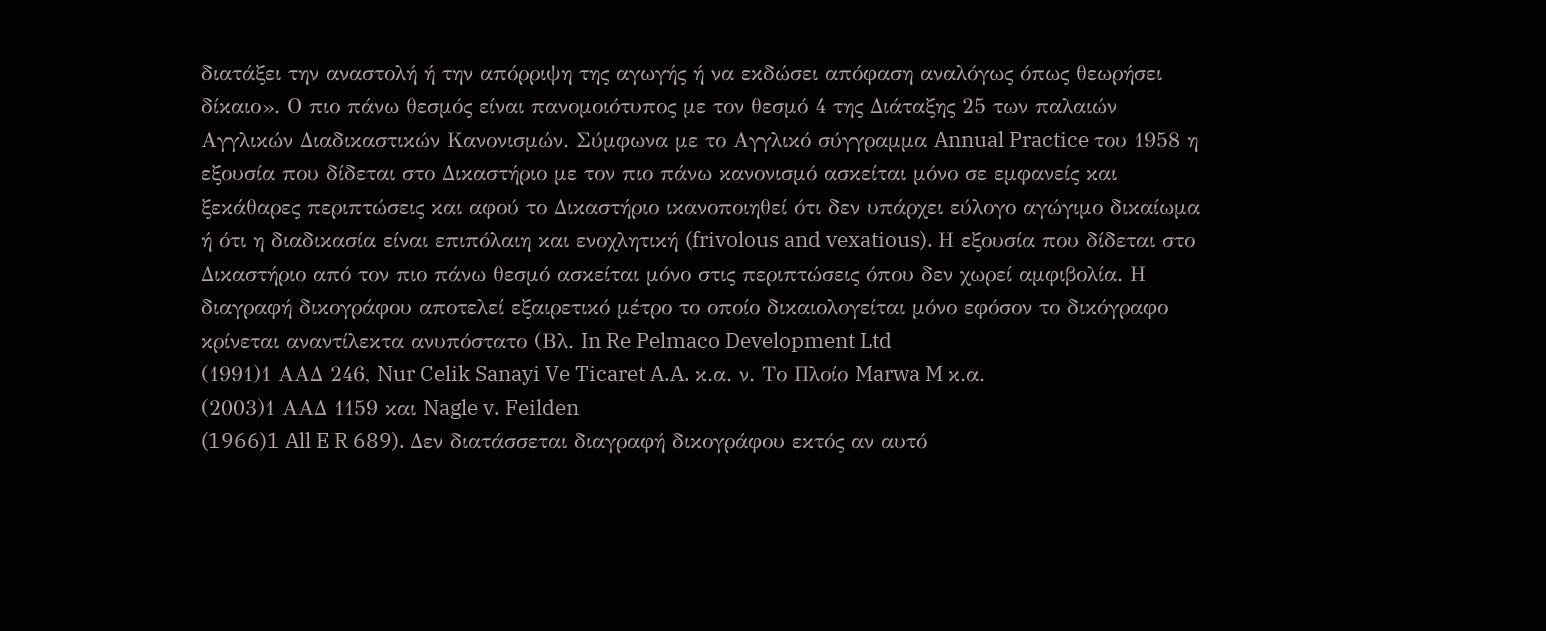διατάξει την αναστολή ή την απόρριψη της αγωγής ή να εκδώσει απόφαση αναλόγως όπως θεωρήσει δίκαιο». Ο πιο πάνω θεσμός είναι πανομοιότυπος με τον θεσμό 4 της Διάταξης 25 των παλαιών Αγγλικών Διαδικαστικών Κανονισμών. Σύμφωνα με το Αγγλικό σύγγραμμα Annual Practice του 1958 η εξουσία που δίδεται στο Δικαστήριο με τον πιο πάνω κανονισμό ασκείται μόνο σε εμφανείς και ξεκάθαρες περιπτώσεις και αφού το Δικαστήριο ικανοποιηθεί ότι δεν υπάρχει εύλογο αγώγιμο δικαίωμα ή ότι η διαδικασία είναι επιπόλαιη και ενοχλητική (frivolous and vexatious). Η εξουσία που δίδεται στο Δικαστήριο από τον πιο πάνω θεσμό ασκείται μόνο στις περιπτώσεις όπου δεν χωρεί αμφιβολία. Η διαγραφή δικογράφου αποτελεί εξαιρετικό μέτρο το οποίο δικαιολογείται μόνο εφόσον το δικόγραφο κρίνεται αναντίλεκτα ανυπόστατο (Βλ. In Re Pelmaco Development Ltd
(1991)1 ΑΑΔ 246, Nur Celik Sanayi Ve Ticaret A.A. κ.α. ν. Το Πλοίο Marwa M κ.α.
(2003)1 ΑΑΔ 1159 και Nagle v. Feilden
(1966)1 All E R 689). Δεν διατάσσεται διαγραφή δικογράφου εκτός αν αυτό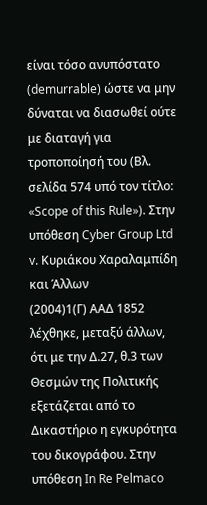είναι τόσο ανυπόστατο (demurrable) ώστε να μην δύναται να διασωθεί ούτε με διαταγή για τροποποίησή του (Βλ. σελίδα 574 υπό τον τίτλο: «Scope of this Rule»). Στην υπόθεση Cyber Group Ltd v. Κυριάκου Χαραλαμπίδη και Άλλων
(2004)1(Γ) ΑΑΔ 1852 λέχθηκε, μεταξύ άλλων, ότι με την Δ.27, θ.3 των Θεσμών της Πολιτικής εξετάζεται από το Δικαστήριο η εγκυρότητα του δικογράφου. Στην υπόθεση In Re Pelmaco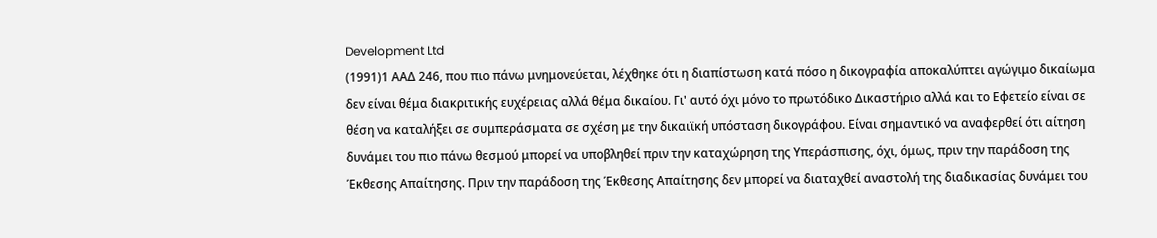Development Ltd
(1991)1 ΑΑΔ 246, που πιο πάνω μνημονεύεται, λέχθηκε ότι η διαπίστωση κατά πόσο η δικογραφία αποκαλύπτει αγώγιμο δικαίωμα δεν είναι θέμα διακριτικής ευχέρειας αλλά θέμα δικαίου. Γι' αυτό όχι μόνο το πρωτόδικο Δικαστήριο αλλά και το Εφετείο είναι σε θέση να καταλήξει σε συμπεράσματα σε σχέση με την δικαιϊκή υπόσταση δικογράφου. Είναι σημαντικό να αναφερθεί ότι αίτηση δυνάμει του πιο πάνω θεσμού μπορεί να υποβληθεί πριν την καταχώρηση της Υπεράσπισης, όχι, όμως, πριν την παράδοση της Έκθεσης Απαίτησης. Πριν την παράδοση της Έκθεσης Απαίτησης δεν μπορεί να διαταχθεί αναστολή της διαδικασίας δυνάμει του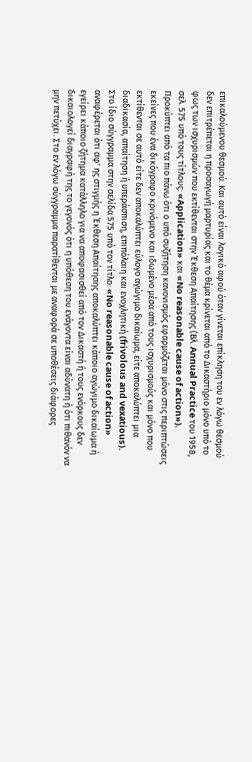επικαλούμενου θεσμού. Και αυτό είναι λογικό αφού όταν γίνεται επίκληση του εν λόγω θεσμού δεν επιτρέπεται η προσαγωγή μαρτυρίας και το θέμα κρίνεται από το Δικαστήριο μόνο υπό το φως των ισχυρισμών που εκτίθενται στην Έκθεση Απαίτησης (Βλ. Annual Practice του 1958, σελ. 575 υπό τους τίτλους: «Application» και «No reasonable cause of action»). Προκύπτει από τα πιο πάνω ότι ο υπό συζήτηση κανονισμός εφαρμόζεται μόνο στις περιπτώσεις εκείνες που ένα δικόγραφο κρινόμενο και ιδωμένο μέσα από τους ισχυρισμούς και μόνο που εκτίθενται σε αυτό είτε δεν αποκαλύπτει εύλογο αγώγιμο δικαίωμα, είτε αποκαλύπτει μια διαδικασία, απαίτηση ή υπεράσπιση, επιπόλαιη και ενοχλητική (frivolous and vexatious). Στο ίδιο σύγγραμμα στην σελίδα 575 υπό τον τίτλο: «No reasonable cause of action» αναφέρεται ότι αφ' ης στιγμής η Έκθεση Απαίτησης αποκαλύπτει κάποιο αγώγιμο δικαίωμα ή εγείρει κάποιο ζήτημα κατάλληλο για να αποφασισθεί από τον Δικαστή ή τους ενόρκους δεν δικαιολογεί διαγραφή της το γεγονός ότι η υπόθεση του ενάγοντα είναι αδύνατη ή ότι πιθανόν να μην πετύχει. Στο εν λόγω σύγγραμμα παρατίθενται με αναφορά σε υποθέσεις διάφορες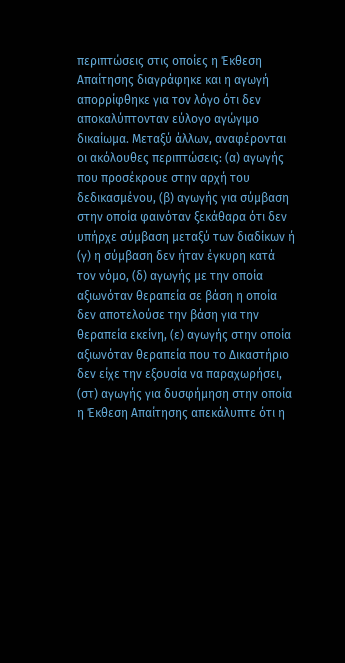περιπτώσεις στις οποίες η Έκθεση Απαίτησης διαγράφηκε και η αγωγή απορρίφθηκε για τον λόγο ότι δεν αποκαλύπτονταν εύλογο αγώγιμο δικαίωμα. Μεταξύ άλλων, αναφέρονται οι ακόλουθες περιπτώσεις: (α) αγωγής που προσέκρουε στην αρχή του δεδικασμένου, (β) αγωγής για σύμβαση στην οποία φαινόταν ξεκάθαρα ότι δεν υπήρχε σύμβαση μεταξύ των διαδίκων ή (γ) η σύμβαση δεν ήταν έγκυρη κατά τον νόμο, (δ) αγωγής με την οποία αξιωνόταν θεραπεία σε βάση η οποία δεν αποτελούσε την βάση για την θεραπεία εκείνη, (ε) αγωγής στην οποία αξιωνόταν θεραπεία που το Δικαστήριο δεν είχε την εξουσία να παραχωρήσει, (στ) αγωγής για δυσφήμηση στην οποία η Έκθεση Απαίτησης απεκάλυπτε ότι η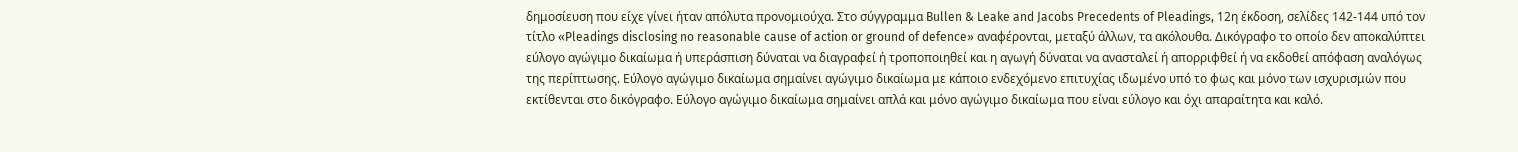δημοσίευση που είχε γίνει ήταν απόλυτα προνομιούχα. Στο σύγγραμμα Bullen & Leake and Jacobs Precedents of Pleadings, 12η έκδοση, σελίδες 142-144 υπό τον τίτλο «Pleadings disclosing no reasonable cause of action or ground of defence» αναφέρονται, μεταξύ άλλων, τα ακόλουθα. Δικόγραφο το οποίο δεν αποκαλύπτει εύλογο αγώγιμο δικαίωμα ή υπεράσπιση δύναται να διαγραφεί ή τροποποιηθεί και η αγωγή δύναται να ανασταλεί ή απορριφθεί ή να εκδοθεί απόφαση αναλόγως της περίπτωσης. Εύλογο αγώγιμο δικαίωμα σημαίνει αγώγιμο δικαίωμα με κάποιο ενδεχόμενο επιτυχίας ιδωμένο υπό το φως και μόνο των ισχυρισμών που εκτίθενται στο δικόγραφο. Εύλογο αγώγιμο δικαίωμα σημαίνει απλά και μόνο αγώγιμο δικαίωμα που είναι εύλογο και όχι απαραίτητα και καλό.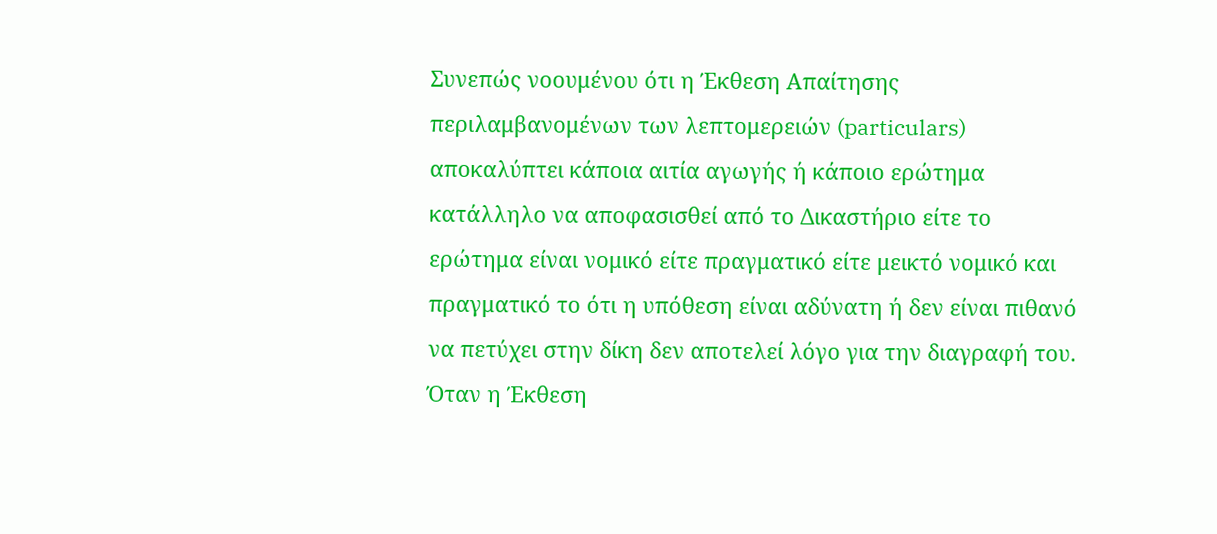Συνεπώς νοουμένου ότι η Έκθεση Απαίτησης περιλαμβανομένων των λεπτομερειών (particulars) αποκαλύπτει κάποια αιτία αγωγής ή κάποιο ερώτημα κατάλληλο να αποφασισθεί από το Δικαστήριο είτε το ερώτημα είναι νομικό είτε πραγματικό είτε μεικτό νομικό και πραγματικό το ότι η υπόθεση είναι αδύνατη ή δεν είναι πιθανό να πετύχει στην δίκη δεν αποτελεί λόγο για την διαγραφή του. Όταν η Έκθεση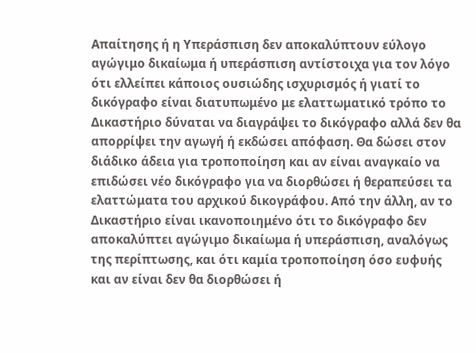Απαίτησης ή η Υπεράσπιση δεν αποκαλύπτουν εύλογο αγώγιμο δικαίωμα ή υπεράσπιση αντίστοιχα για τον λόγο ότι ελλείπει κάποιος ουσιώδης ισχυρισμός ή γιατί το δικόγραφο είναι διατυπωμένο με ελαττωματικό τρόπο το Δικαστήριο δύναται να διαγράψει το δικόγραφο αλλά δεν θα απορρίψει την αγωγή ή εκδώσει απόφαση. Θα δώσει στον διάδικο άδεια για τροποποίηση και αν είναι αναγκαίο να επιδώσει νέο δικόγραφο για να διορθώσει ή θεραπεύσει τα ελαττώματα του αρχικού δικογράφου. Από την άλλη, αν το Δικαστήριο είναι ικανοποιημένο ότι το δικόγραφο δεν αποκαλύπτει αγώγιμο δικαίωμα ή υπεράσπιση, αναλόγως της περίπτωσης, και ότι καμία τροποποίηση όσο ευφυής και αν είναι δεν θα διορθώσει ή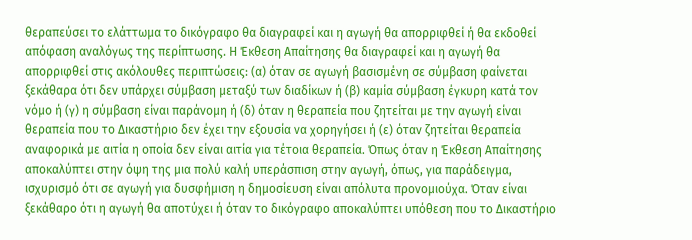θεραπεύσει το ελάττωμα το δικόγραφο θα διαγραφεί και η αγωγή θα απορριφθεί ή θα εκδοθεί απόφαση αναλόγως της περίπτωσης. Η Έκθεση Απαίτησης θα διαγραφεί και η αγωγή θα απορριφθεί στις ακόλουθες περιπτώσεις: (α) όταν σε αγωγή βασισμένη σε σύμβαση φαίνεται ξεκάθαρα ότι δεν υπάρχει σύμβαση μεταξύ των διαδίκων ή (β) καμία σύμβαση έγκυρη κατά τον νόμο ή (γ) η σύμβαση είναι παράνομη ή (δ) όταν η θεραπεία που ζητείται με την αγωγή είναι θεραπεία που το Δικαστήριο δεν έχει την εξουσία να χορηγήσει ή (ε) όταν ζητείται θεραπεία αναφορικά με αιτία η οποία δεν είναι αιτία για τέτοια θεραπεία. Όπως όταν η Έκθεση Απαίτησης αποκαλύπτει στην όψη της μια πολύ καλή υπεράσπιση στην αγωγή, όπως, για παράδειγμα, ισχυρισμό ότι σε αγωγή για δυσφήμιση η δημοσίευση είναι απόλυτα προνομιούχα. Όταν είναι ξεκάθαρο ότι η αγωγή θα αποτύχει ή όταν το δικόγραφο αποκαλύπτει υπόθεση που το Δικαστήριο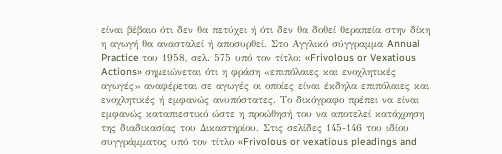είναι βέβαιο ότι δεν θα πετύχει ή ότι δεν θα δοθεί θεραπεία στην δίκη η αγωγή θα ανασταλεί ή αποσυρθεί. Στο Αγγλικό σύγγραμμα Annual Practice του 1958, σελ. 575 υπό τον τίτλο: «Frivolous or Vexatious Actions» σημειώνεται ότι η φράση «επιπόλαιες και ενοχλητικές αγωγές» αναφέρεται σε αγωγές οι οποίες είναι έκδηλα επιπόλαιες και ενοχλητικές ή εμφανώς ανυπόστατες. Το δικόγραφο πρέπει να είναι εμφανώς καταπιεστικό ώστε η προώθησή του να αποτελεί κατάχρηση της διαδικασίας του Δικαστηρίου. Στις σελίδες 145-146 του ιδίου συγγράμματος υπό τον τίτλο «Frivolous or vexatious pleadings and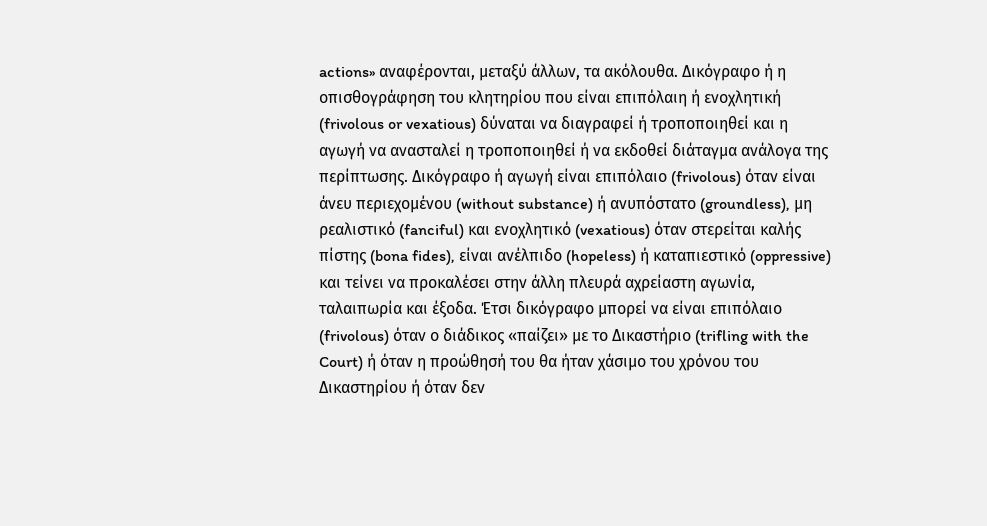actions» αναφέρονται, μεταξύ άλλων, τα ακόλουθα. Δικόγραφο ή η οπισθογράφηση του κλητηρίου που είναι επιπόλαιη ή ενοχλητική (frivolous or vexatious) δύναται να διαγραφεί ή τροποποιηθεί και η αγωγή να ανασταλεί η τροποποιηθεί ή να εκδοθεί διάταγμα ανάλογα της περίπτωσης. Δικόγραφο ή αγωγή είναι επιπόλαιο (frivolous) όταν είναι άνευ περιεχομένου (without substance) ή ανυπόστατο (groundless), μη ρεαλιστικό (fanciful) και ενοχλητικό (vexatious) όταν στερείται καλής πίστης (bona fides), είναι ανέλπιδο (hopeless) ή καταπιεστικό (oppressive) και τείνει να προκαλέσει στην άλλη πλευρά αχρείαστη αγωνία, ταλαιπωρία και έξοδα. Έτσι δικόγραφο μπορεί να είναι επιπόλαιο (frivolous) όταν ο διάδικος «παίζει» με το Δικαστήριο (trifling with the Court) ή όταν η προώθησή του θα ήταν χάσιμο του χρόνου του Δικαστηρίου ή όταν δεν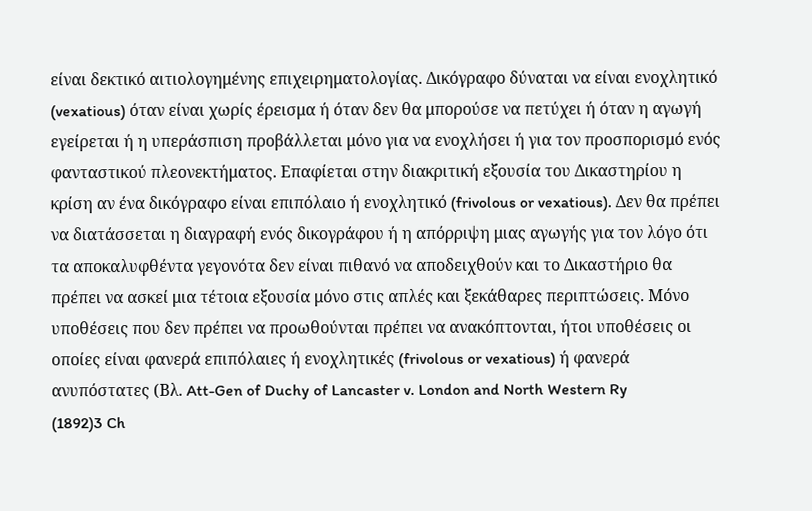είναι δεκτικό αιτιολογημένης επιχειρηματολογίας. Δικόγραφο δύναται να είναι ενοχλητικό (vexatious) όταν είναι χωρίς έρεισμα ή όταν δεν θα μπορούσε να πετύχει ή όταν η αγωγή εγείρεται ή η υπεράσπιση προβάλλεται μόνο για να ενοχλήσει ή για τον προσπορισμό ενός φανταστικού πλεονεκτήματος. Επαφίεται στην διακριτική εξουσία του Δικαστηρίου η κρίση αν ένα δικόγραφο είναι επιπόλαιο ή ενοχλητικό (frivolous or vexatious). Δεν θα πρέπει να διατάσσεται η διαγραφή ενός δικογράφου ή η απόρριψη μιας αγωγής για τον λόγο ότι τα αποκαλυφθέντα γεγονότα δεν είναι πιθανό να αποδειχθούν και το Δικαστήριο θα πρέπει να ασκεί μια τέτοια εξουσία μόνο στις απλές και ξεκάθαρες περιπτώσεις. Μόνο υποθέσεις που δεν πρέπει να προωθούνται πρέπει να ανακόπτονται, ήτοι υποθέσεις οι οποίες είναι φανερά επιπόλαιες ή ενοχλητικές (frivolous or vexatious) ή φανερά ανυπόστατες (Βλ. Att-Gen of Duchy of Lancaster v. London and North Western Ry
(1892)3 Ch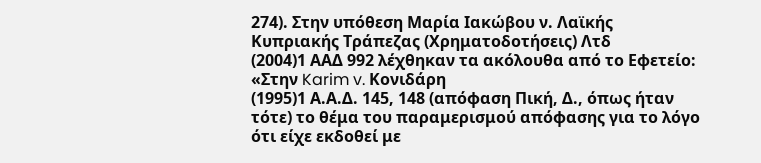274). Στην υπόθεση Μαρία Ιακώβου ν. Λαϊκής Κυπριακής Τράπεζας (Χρηματοδοτήσεις) Λτδ
(2004)1 ΑΑΔ 992 λέχθηκαν τα ακόλουθα από το Εφετείο: «Στην Karim v. Κονιδάρη
(1995)1 Α.Α.Δ. 145, 148 (απόφαση Πική, Δ., όπως ήταν τότε) το θέμα του παραμερισμού απόφασης για το λόγο ότι είχε εκδοθεί με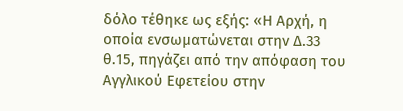δόλο τέθηκε ως εξής: «Η Αρχή, η οποία ενσωματώνεται στην Δ.33 θ.15, πηγάζει από την απόφαση του Αγγλικού Εφετείου στην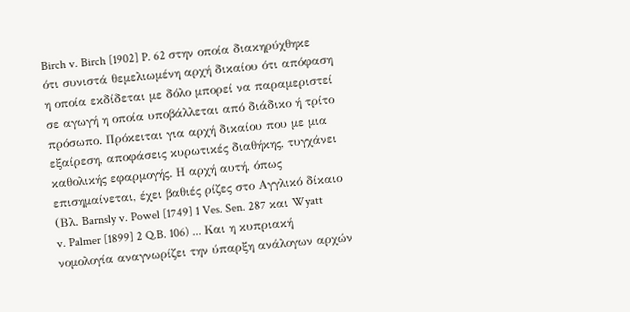Birch v. Birch [1902] P. 62 στην οποία διακηρύχθηκε ότι συνιστά θεμελιωμένη αρχή δικαίου ότι απόφαση η οποία εκδίδεται με δόλο μπορεί να παραμεριστεί σε αγωγή η οποία υποβάλλεται από διάδικο ή τρίτο πρόσωπο. Πρόκειται για αρχή δικαίου που με μια εξαίρεση, αποφάσεις κυρωτικές διαθήκης, τυγχάνει καθολικής εφαρμογής. Η αρχή αυτή, όπως επισημαίνεται, έχει βαθιές ρίζες στο Αγγλικό δίκαιο (Βλ. Barnsly v. Powel [1749] 1 Ves. Sen. 287 και Wyatt v. Palmer [1899] 2 Q.B. 106) ... Και η κυπριακή νομολογία αναγνωρίζει την ύπαρξη ανάλογων αρχών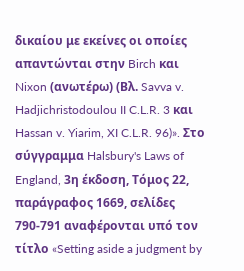δικαίου με εκείνες οι οποίες απαντώνται στην Birch και Nixon (ανωτέρω) (Βλ. Savva v. Hadjichristodoulou II C.L.R. 3 και Hassan v. Yiarim, XI C.L.R. 96)». Στο σύγγραμμα Halsbury's Laws of England, 3η έκδοση, Τόμος 22, παράγραφος 1669, σελίδες 790-791 αναφέρονται υπό τον τίτλο «Setting aside a judgment by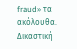fraud» τα ακόλουθα. Δικαστική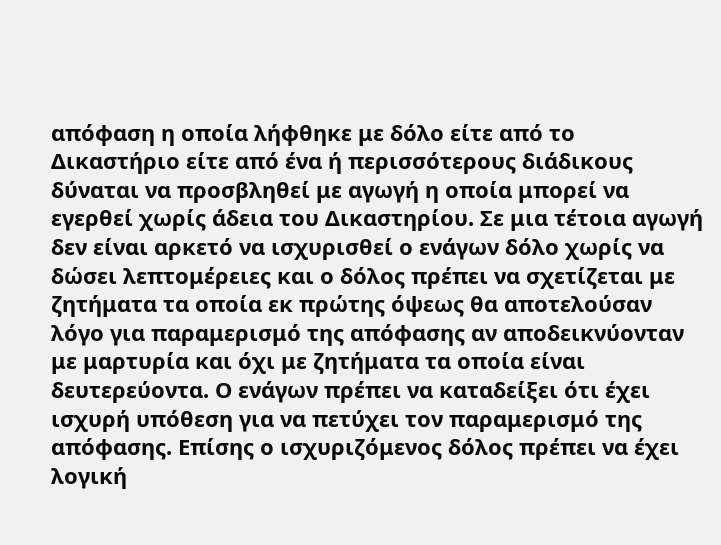απόφαση η οποία λήφθηκε με δόλο είτε από το Δικαστήριο είτε από ένα ή περισσότερους διάδικους δύναται να προσβληθεί με αγωγή η οποία μπορεί να εγερθεί χωρίς άδεια του Δικαστηρίου. Σε μια τέτοια αγωγή δεν είναι αρκετό να ισχυρισθεί ο ενάγων δόλο χωρίς να δώσει λεπτομέρειες και ο δόλος πρέπει να σχετίζεται με ζητήματα τα οποία εκ πρώτης όψεως θα αποτελούσαν λόγο για παραμερισμό της απόφασης αν αποδεικνύονταν με μαρτυρία και όχι με ζητήματα τα οποία είναι δευτερεύοντα. Ο ενάγων πρέπει να καταδείξει ότι έχει ισχυρή υπόθεση για να πετύχει τον παραμερισμό της απόφασης. Επίσης ο ισχυριζόμενος δόλος πρέπει να έχει λογική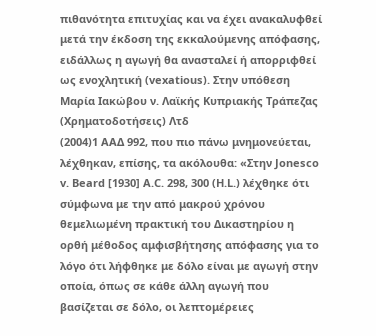πιθανότητα επιτυχίας και να έχει ανακαλυφθεί μετά την έκδοση της εκκαλούμενης απόφασης, ειδάλλως η αγωγή θα ανασταλεί ή απορριφθεί ως ενοχλητική (vexatious). Στην υπόθεση Μαρία Ιακώβου ν. Λαϊκής Κυπριακής Τράπεζας (Χρηματοδοτήσεις) Λτδ
(2004)1 ΑΑΔ 992, που πιο πάνω μνημονεύεται, λέχθηκαν, επίσης, τα ακόλουθα: «Στην Jonesco v. Beard [1930] A.C. 298, 300 (H.L.) λέχθηκε ότι σύμφωνα με την από μακρού χρόνου θεμελιωμένη πρακτική του Δικαστηρίου η ορθή μέθοδος αμφισβήτησης απόφασης για το λόγο ότι λήφθηκε με δόλο είναι με αγωγή στην οποία, όπως σε κάθε άλλη αγωγή που βασίζεται σε δόλο, οι λεπτομέρειες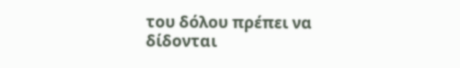του δόλου πρέπει να δίδονται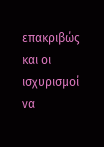επακριβώς και οι ισχυρισμοί να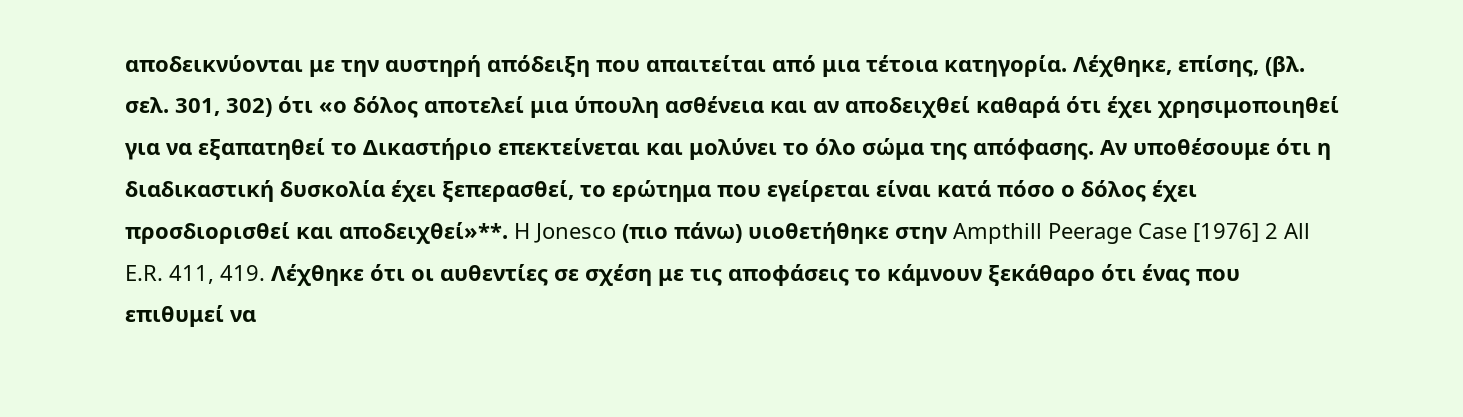αποδεικνύονται με την αυστηρή απόδειξη που απαιτείται από μια τέτοια κατηγορία. Λέχθηκε, επίσης, (βλ. σελ. 301, 302) ότι «ο δόλος αποτελεί μια ύπουλη ασθένεια και αν αποδειχθεί καθαρά ότι έχει χρησιμοποιηθεί για να εξαπατηθεί το Δικαστήριο επεκτείνεται και μολύνει το όλο σώμα της απόφασης. Αν υποθέσουμε ότι η διαδικαστική δυσκολία έχει ξεπερασθεί, το ερώτημα που εγείρεται είναι κατά πόσο ο δόλος έχει προσδιορισθεί και αποδειχθεί»**. H Jonesco (πιο πάνω) υιοθετήθηκε στην Ampthill Peerage Case [1976] 2 All E.R. 411, 419. Λέχθηκε ότι οι αυθεντίες σε σχέση με τις αποφάσεις το κάμνουν ξεκάθαρο ότι ένας που επιθυμεί να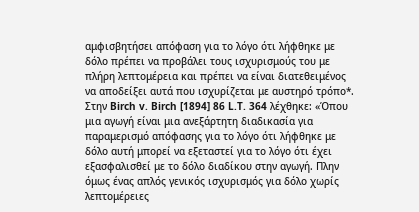αμφισβητήσει απόφαση για το λόγο ότι λήφθηκε με δόλο πρέπει να προβάλει τους ισχυρισμούς του με πλήρη λεπτομέρεια και πρέπει να είναι διατεθειμένος να αποδείξει αυτά που ισχυρίζεται με αυστηρό τρόπο*. Στην Birch v. Birch [1894] 86 L.T. 364 λέχθηκε: «Όπου μια αγωγή είναι μια ανεξάρτητη διαδικασία για παραμερισμό απόφασης για το λόγο ότι λήφθηκε με δόλο αυτή μπορεί να εξεταστεί για το λόγο ότι έχει εξασφαλισθεί με το δόλο διαδίκου στην αγωγή. Πλην όμως ένας απλός γενικός ισχυρισμός για δόλο χωρίς λεπτομέρειες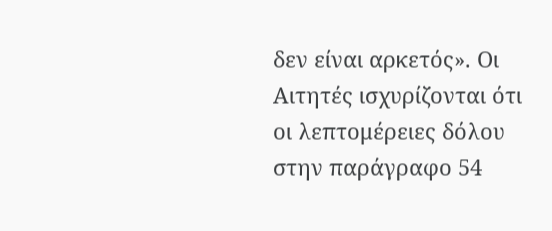δεν είναι αρκετός». Οι Αιτητές ισχυρίζονται ότι οι λεπτομέρειες δόλου στην παράγραφο 54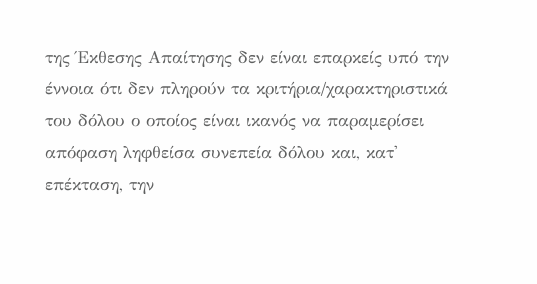της Έκθεσης Απαίτησης δεν είναι επαρκείς υπό την έννοια ότι δεν πληρούν τα κριτήρια/χαρακτηριστικά του δόλου ο οποίος είναι ικανός να παραμερίσει απόφαση ληφθείσα συνεπεία δόλου και, κατ' επέκταση, την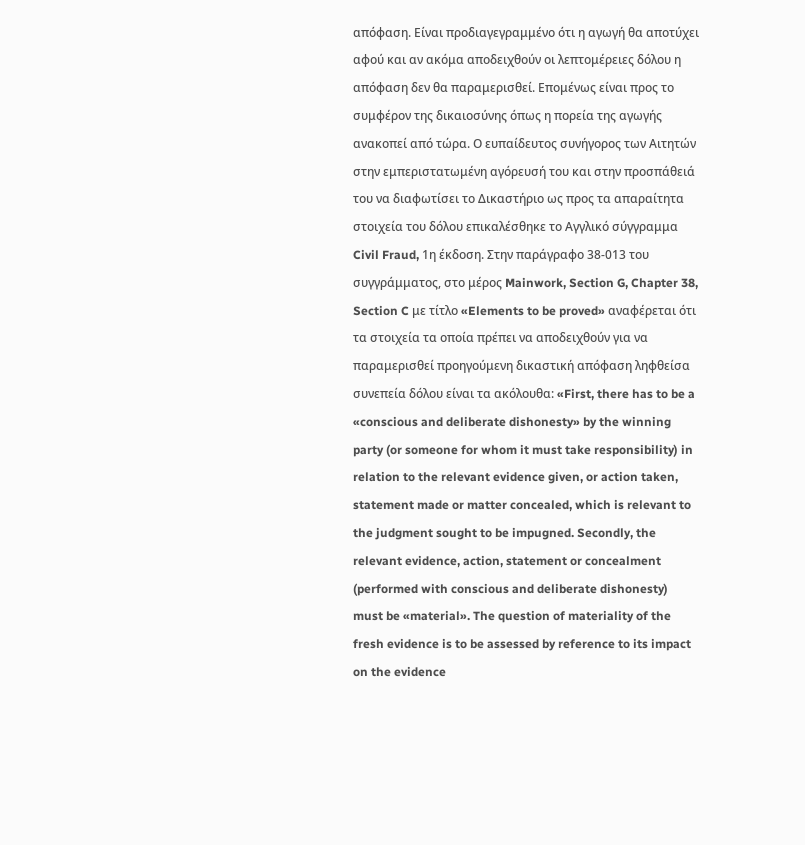απόφαση. Είναι προδιαγεγραμμένο ότι η αγωγή θα αποτύχει αφού και αν ακόμα αποδειχθούν οι λεπτομέρειες δόλου η απόφαση δεν θα παραμερισθεί. Επομένως είναι προς το συμφέρον της δικαιοσύνης όπως η πορεία της αγωγής ανακοπεί από τώρα. Ο ευπαίδευτος συνήγορος των Αιτητών στην εμπεριστατωμένη αγόρευσή του και στην προσπάθειά του να διαφωτίσει το Δικαστήριο ως προς τα απαραίτητα στοιχεία του δόλου επικαλέσθηκε το Αγγλικό σύγγραμμα Civil Fraud, 1η έκδοση. Στην παράγραφο 38-013 του συγγράμματος, στο μέρος Mainwork, Section G, Chapter 38, Section C με τίτλο «Elements to be proved» αναφέρεται ότι τα στοιχεία τα οποία πρέπει να αποδειχθούν για να παραμερισθεί προηγούμενη δικαστική απόφαση ληφθείσα συνεπεία δόλου είναι τα ακόλουθα: «First, there has to be a «conscious and deliberate dishonesty» by the winning party (or someone for whom it must take responsibility) in relation to the relevant evidence given, or action taken, statement made or matter concealed, which is relevant to the judgment sought to be impugned. Secondly, the relevant evidence, action, statement or concealment (performed with conscious and deliberate dishonesty) must be «material». The question of materiality of the fresh evidence is to be assessed by reference to its impact on the evidence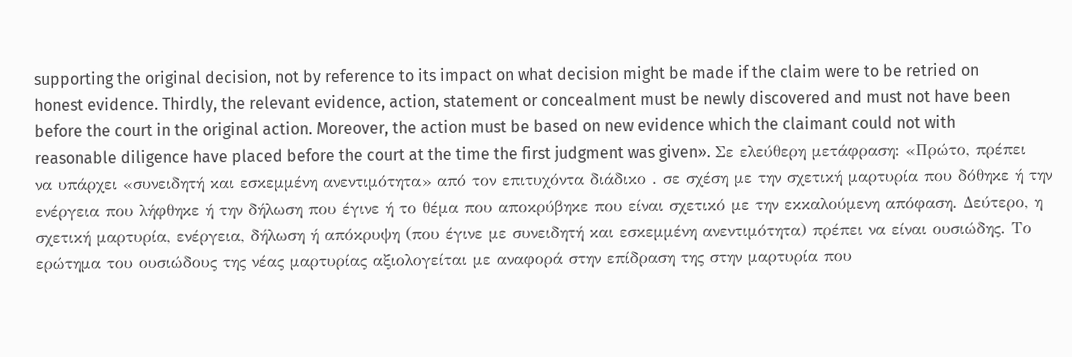supporting the original decision, not by reference to its impact on what decision might be made if the claim were to be retried on honest evidence. Thirdly, the relevant evidence, action, statement or concealment must be newly discovered and must not have been before the court in the original action. Moreover, the action must be based on new evidence which the claimant could not with reasonable diligence have placed before the court at the time the first judgment was given». Σε ελεύθερη μετάφραση: «Πρώτο, πρέπει να υπάρχει «συνειδητή και εσκεμμένη ανεντιμότητα» από τον επιτυχόντα διάδικο . σε σχέση με την σχετική μαρτυρία που δόθηκε ή την ενέργεια που λήφθηκε ή την δήλωση που έγινε ή το θέμα που αποκρύβηκε που είναι σχετικό με την εκκαλούμενη απόφαση. Δεύτερο, η σχετική μαρτυρία, ενέργεια, δήλωση ή απόκρυψη (που έγινε με συνειδητή και εσκεμμένη ανεντιμότητα) πρέπει να είναι ουσιώδης. Το ερώτημα του ουσιώδους της νέας μαρτυρίας αξιολογείται με αναφορά στην επίδραση της στην μαρτυρία που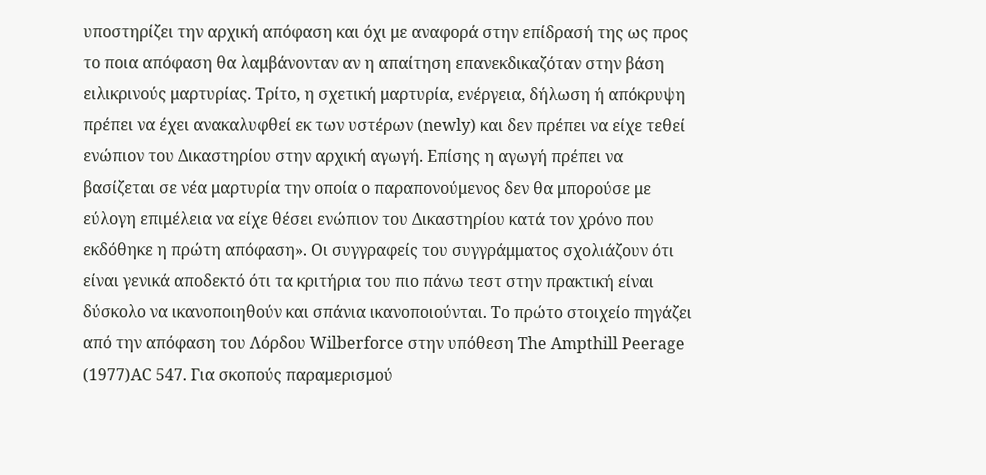υποστηρίζει την αρχική απόφαση και όχι με αναφορά στην επίδρασή της ως προς το ποια απόφαση θα λαμβάνονταν αν η απαίτηση επανεκδικαζόταν στην βάση ειλικρινούς μαρτυρίας. Τρίτο, η σχετική μαρτυρία, ενέργεια, δήλωση ή απόκρυψη πρέπει να έχει ανακαλυφθεί εκ των υστέρων (newly) και δεν πρέπει να είχε τεθεί ενώπιον του Δικαστηρίου στην αρχική αγωγή. Επίσης η αγωγή πρέπει να βασίζεται σε νέα μαρτυρία την οποία ο παραπονούμενος δεν θα μπορούσε με εύλογη επιμέλεια να είχε θέσει ενώπιον του Δικαστηρίου κατά τον χρόνο που εκδόθηκε η πρώτη απόφαση». Οι συγγραφείς του συγγράμματος σχολιάζουν ότι είναι γενικά αποδεκτό ότι τα κριτήρια του πιο πάνω τεστ στην πρακτική είναι δύσκολο να ικανοποιηθούν και σπάνια ικανοποιούνται. Το πρώτο στοιχείο πηγάζει από την απόφαση του Λόρδου Wilberforce στην υπόθεση The Ampthill Peerage
(1977)AC 547. Για σκοπούς παραμερισμού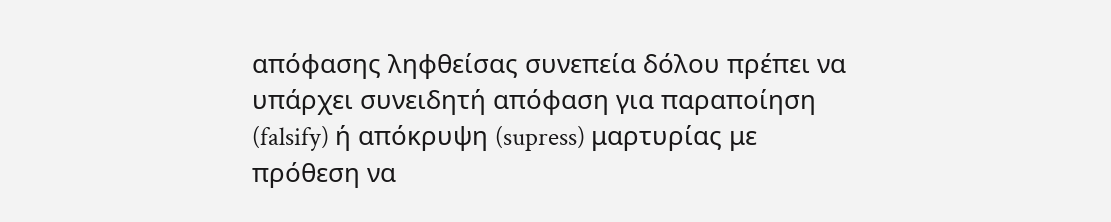απόφασης ληφθείσας συνεπεία δόλου πρέπει να υπάρχει συνειδητή απόφαση για παραποίηση (falsify) ή απόκρυψη (supress) μαρτυρίας με πρόθεση να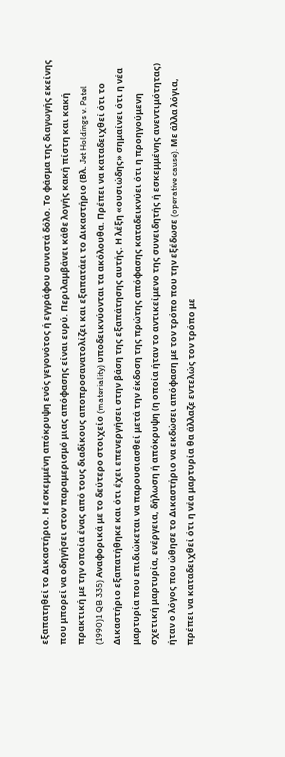εξαπατηθεί το Δικαστήριο. Η εσκεμμένη απόκρυψη ενός γεγονότος ή εγγράφου συνιστά δόλο. Το φάσμα της διαγωγής εκείνης που μπορεί να οδηγήσει στον παραμερισμό μιας απόφασης είναι ευρύ. Περιλαμβάνει κάθε λογής κακή πίστη και κακή πρακτική με την οποία ένας από τους διαδίκους αποπροσανατολίζει και εξαπατάει το Δικαστήριο (Βλ. Jet Holdings v. Patel
(1990)1 QB 335) Αναφορικά με το δεύτερο στοιχείο (materiality) υποδεικνύονται τα ακόλουθα. Πρέπει να καταδειχθεί ότι το Δικαστήριο εξαπατήθηκε και ότι έχει επενεργήσει στην βάση της εξαπάτησης αυτής. Η λέξη «ουσιώδης» σημαίνει ότι η νέα μαρτυρία που επιδιώκεται να παρουσιασθεί μετά την έκδοση της πρώτης απόφασης καταδεικνύει ότι η προηγούμενη σχετική μαρτυρία, ενέργεια, δήλωση ή απόκρυψη (η οποία ήταν το αντικείμενο της συνειδητής ή εσκεμμένης ανεντιμότητας) ήταν ο λόγος που ώθησε το Δικαστήριο να εκδώσει απόφαση με τον τρόπο που την εξέδωσε (operative cause). Με άλλα λόγια, πρέπει να καταδειχθεί ότι η νέα μαρτυρία θα άλλαζε εντελώς τον τρόπο με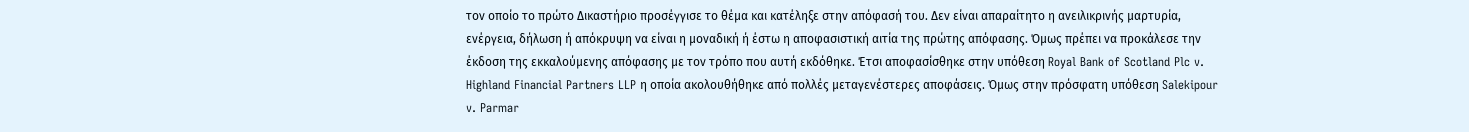τον οποίο το πρώτο Δικαστήριο προσέγγισε το θέμα και κατέληξε στην απόφασή του. Δεν είναι απαραίτητο η ανειλικρινής μαρτυρία, ενέργεια, δήλωση ή απόκρυψη να είναι η μοναδική ή έστω η αποφασιστική αιτία της πρώτης απόφασης. Όμως πρέπει να προκάλεσε την έκδοση της εκκαλούμενης απόφασης με τον τρόπο που αυτή εκδόθηκε. Έτσι αποφασίσθηκε στην υπόθεση Royal Bank of Scotland Plc v. Highland Financial Partners LLP η οποία ακολουθήθηκε από πολλές μεταγενέστερες αποφάσεις. Όμως στην πρόσφατη υπόθεση Salekipour v. Parmar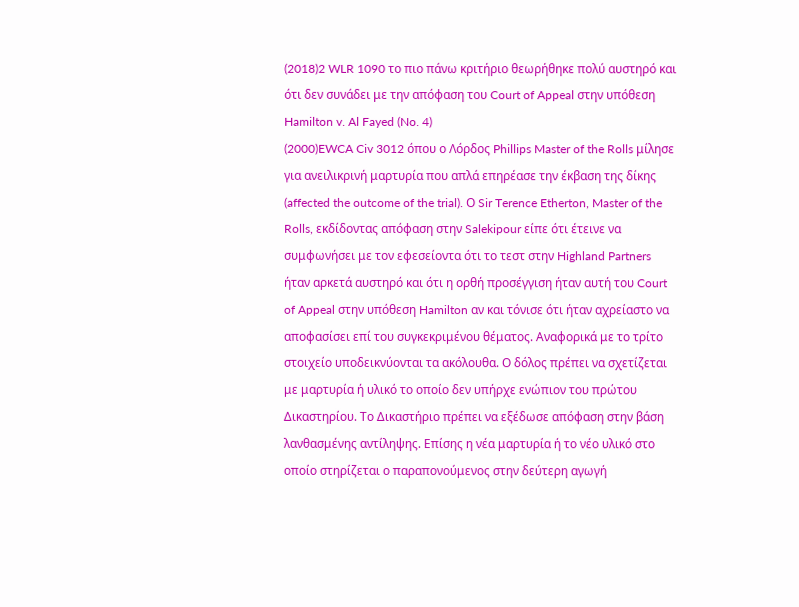(2018)2 WLR 1090 το πιο πάνω κριτήριο θεωρήθηκε πολύ αυστηρό και ότι δεν συνάδει με την απόφαση του Court of Appeal στην υπόθεση Hamilton v. Al Fayed (No. 4)
(2000)EWCA Civ 3012 όπου ο Λόρδος Phillips Master of the Rolls μίλησε για ανειλικρινή μαρτυρία που απλά επηρέασε την έκβαση της δίκης (affected the outcome of the trial). Ο Sir Terence Etherton, Master of the Rolls, εκδίδοντας απόφαση στην Salekipour είπε ότι έτεινε να συμφωνήσει με τον εφεσείοντα ότι το τεστ στην Highland Partners ήταν αρκετά αυστηρό και ότι η ορθή προσέγγιση ήταν αυτή του Court of Appeal στην υπόθεση Hamilton αν και τόνισε ότι ήταν αχρείαστο να αποφασίσει επί του συγκεκριμένου θέματος. Αναφορικά με το τρίτο στοιχείο υποδεικνύονται τα ακόλουθα. Ο δόλος πρέπει να σχετίζεται με μαρτυρία ή υλικό το οποίο δεν υπήρχε ενώπιον του πρώτου Δικαστηρίου. Το Δικαστήριο πρέπει να εξέδωσε απόφαση στην βάση λανθασμένης αντίληψης. Επίσης η νέα μαρτυρία ή το νέο υλικό στο οποίο στηρίζεται ο παραπονούμενος στην δεύτερη αγωγή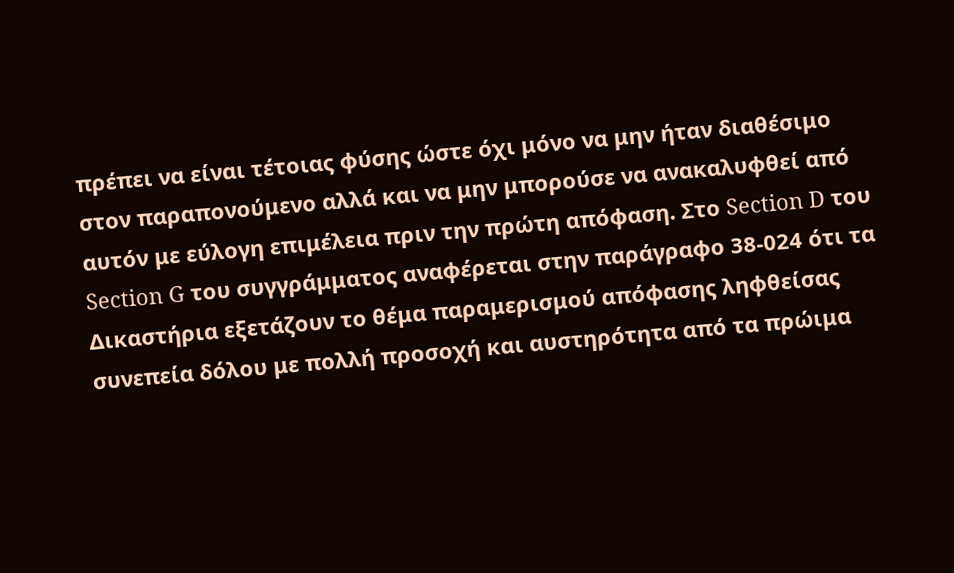πρέπει να είναι τέτοιας φύσης ώστε όχι μόνο να μην ήταν διαθέσιμο στον παραπονούμενο αλλά και να μην μπορούσε να ανακαλυφθεί από αυτόν με εύλογη επιμέλεια πριν την πρώτη απόφαση. Στο Section D του Section G του συγγράμματος αναφέρεται στην παράγραφο 38-024 ότι τα Δικαστήρια εξετάζουν το θέμα παραμερισμού απόφασης ληφθείσας συνεπεία δόλου με πολλή προσοχή και αυστηρότητα από τα πρώιμα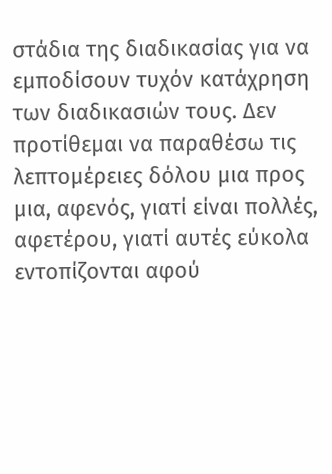στάδια της διαδικασίας για να εμποδίσουν τυχόν κατάχρηση των διαδικασιών τους. Δεν προτίθεμαι να παραθέσω τις λεπτομέρειες δόλου μια προς μια, αφενός, γιατί είναι πολλές, αφετέρου, γιατί αυτές εύκολα εντοπίζονται αφού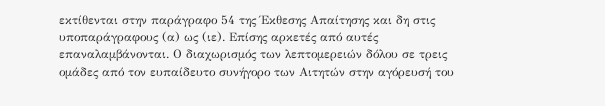εκτίθενται στην παράγραφο 54 της Έκθεσης Απαίτησης και δη στις υποπαράγραφους (α) ως (ιε). Επίσης αρκετές από αυτές επαναλαμβάνονται. Ο διαχωρισμός των λεπτομερειών δόλου σε τρεις ομάδες από τον ευπαίδευτο συνήγορο των Αιτητών στην αγόρευσή του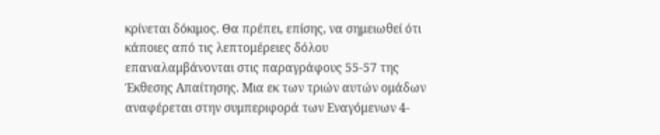κρίνεται δόκιμος. Θα πρέπει, επίσης, να σημειωθεί ότι κάποιες από τις λεπτομέρειες δόλου επαναλαμβάνονται στις παραγράφους 55-57 της Έκθεσης Απαίτησης. Μια εκ των τριών αυτών ομάδων αναφέρεται στην συμπεριφορά των Εναγόμενων 4-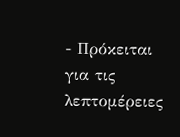- Πρόκειται για τις λεπτομέρειες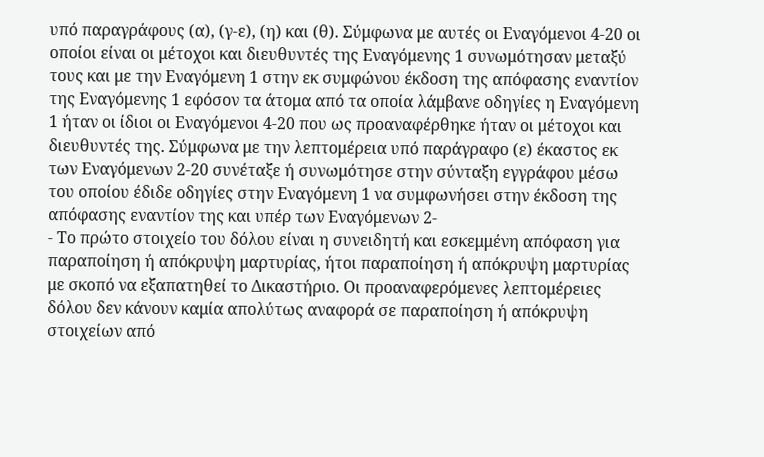υπό παραγράφους (α), (γ-ε), (η) και (θ). Σύμφωνα με αυτές οι Εναγόμενοι 4-20 οι οποίοι είναι οι μέτοχοι και διευθυντές της Εναγόμενης 1 συνωμότησαν μεταξύ τους και με την Εναγόμενη 1 στην εκ συμφώνου έκδοση της απόφασης εναντίον της Εναγόμενης 1 εφόσον τα άτομα από τα οποία λάμβανε οδηγίες η Εναγόμενη 1 ήταν οι ίδιοι οι Εναγόμενοι 4-20 που ως προαναφέρθηκε ήταν οι μέτοχοι και διευθυντές της. Σύμφωνα με την λεπτομέρεια υπό παράγραφο (ε) έκαστος εκ των Εναγόμενων 2-20 συνέταξε ή συνωμότησε στην σύνταξη εγγράφου μέσω του οποίου έδιδε οδηγίες στην Εναγόμενη 1 να συμφωνήσει στην έκδοση της απόφασης εναντίον της και υπέρ των Εναγόμενων 2-
- Το πρώτο στοιχείο του δόλου είναι η συνειδητή και εσκεμμένη απόφαση για παραποίηση ή απόκρυψη μαρτυρίας, ήτοι παραποίηση ή απόκρυψη μαρτυρίας με σκοπό να εξαπατηθεί το Δικαστήριο. Οι προαναφερόμενες λεπτομέρειες δόλου δεν κάνουν καμία απολύτως αναφορά σε παραποίηση ή απόκρυψη στοιχείων από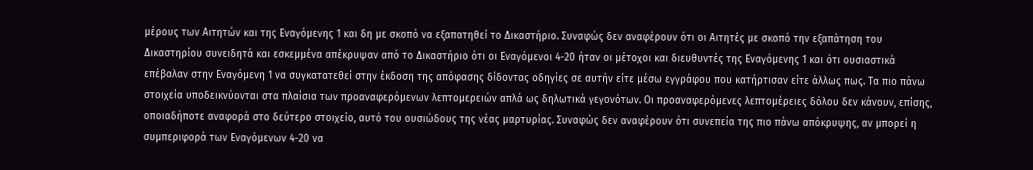μέρους των Αιτητών και της Εναγόμενης 1 και δη με σκοπό να εξαπατηθεί το Δικαστήριο. Συναφώς δεν αναφέρουν ότι οι Αιτητές με σκοπό την εξαπάτηση του Δικαστηρίου συνειδητά και εσκεμμένα απέκρυψαν από το Δικαστήριο ότι οι Εναγόμενοι 4-20 ήταν οι μέτοχοι και διευθυντές της Εναγόμενης 1 και ότι ουσιαστικά επέβαλαν στην Εναγόμενη 1 να συγκατατεθεί στην έκδοση της απόφασης δίδοντας οδηγίες σε αυτήν είτε μέσω εγγράφου που κατήρτισαν είτε άλλως πως. Τα πιο πάνω στοιχεία υποδεικνύονται στα πλαίσια των προαναφερόμενων λεπτομερειών απλά ως δηλωτικά γεγονότων. Οι προαναφερόμενες λεπτομέρειες δόλου δεν κάνουν, επίσης, οποιαδήποτε αναφορά στο δεύτερο στοιχείο, αυτό του ουσιώδους της νέας μαρτυρίας. Συναφώς δεν αναφέρουν ότι συνεπεία της πιο πάνω απόκρυψης, αν μπορεί η συμπεριφορά των Εναγόμενων 4-20 να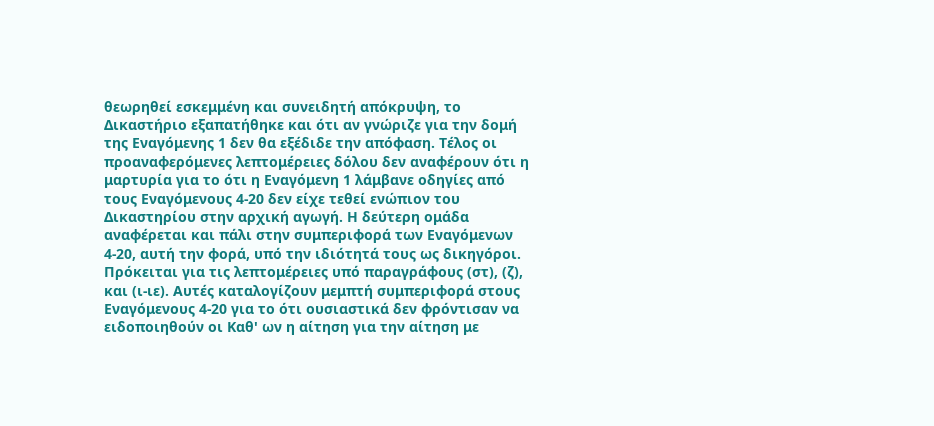θεωρηθεί εσκεμμένη και συνειδητή απόκρυψη, το Δικαστήριο εξαπατήθηκε και ότι αν γνώριζε για την δομή της Εναγόμενης 1 δεν θα εξέδιδε την απόφαση. Τέλος οι προαναφερόμενες λεπτομέρειες δόλου δεν αναφέρουν ότι η μαρτυρία για το ότι η Εναγόμενη 1 λάμβανε οδηγίες από τους Εναγόμενους 4-20 δεν είχε τεθεί ενώπιον του Δικαστηρίου στην αρχική αγωγή. Η δεύτερη ομάδα αναφέρεται και πάλι στην συμπεριφορά των Εναγόμενων 4-20, αυτή την φορά, υπό την ιδιότητά τους ως δικηγόροι. Πρόκειται για τις λεπτομέρειες υπό παραγράφους (στ), (ζ), και (ι-ιε). Αυτές καταλογίζουν μεμπτή συμπεριφορά στους Εναγόμενους 4-20 για το ότι ουσιαστικά δεν φρόντισαν να ειδοποιηθούν οι Καθ' ων η αίτηση για την αίτηση με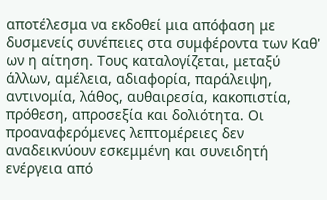αποτέλεσμα να εκδοθεί μια απόφαση με δυσμενείς συνέπειες στα συμφέροντα των Καθ' ων η αίτηση. Τους καταλογίζεται, μεταξύ άλλων, αμέλεια, αδιαφορία, παράλειψη, αντινομία, λάθος, αυθαιρεσία, κακοπιστία, πρόθεση, απροσεξία και δολιότητα. Οι προαναφερόμενες λεπτομέρειες δεν αναδεικνύουν εσκεμμένη και συνειδητή ενέργεια από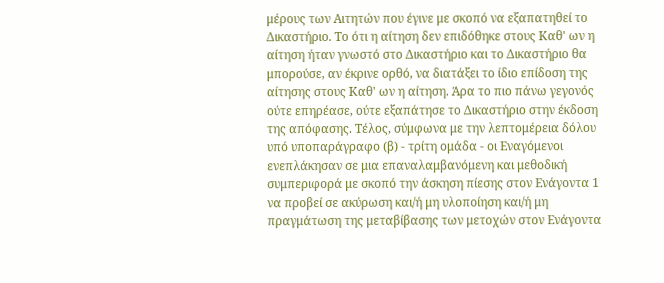μέρους των Αιτητών που έγινε με σκοπό να εξαπατηθεί το Δικαστήριο. Το ότι η αίτηση δεν επιδόθηκε στους Καθ' ων η αίτηση ήταν γνωστό στο Δικαστήριο και το Δικαστήριο θα μπορούσε, αν έκρινε ορθό, να διατάξει το ίδιο επίδοση της αίτησης στους Καθ' ων η αίτηση. Άρα το πιο πάνω γεγονός ούτε επηρέασε, ούτε εξαπάτησε το Δικαστήριο στην έκδοση της απόφασης. Τέλος, σύμφωνα με την λεπτομέρεια δόλου υπό υποπαράγραφο (β) - τρίτη ομάδα - οι Εναγόμενοι ενεπλάκησαν σε μια επαναλαμβανόμενη και μεθοδική συμπεριφορά με σκοπό την άσκηση πίεσης στον Ενάγοντα 1 να προβεί σε ακύρωση και/ή μη υλοποίηση και/ή μη πραγμάτωση της μεταβίβασης των μετοχών στον Ενάγοντα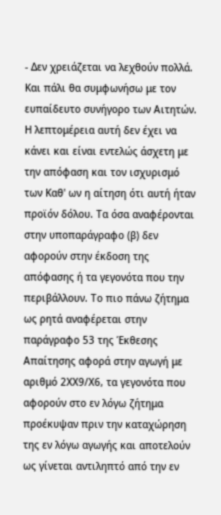- Δεν χρειάζεται να λεχθούν πολλά. Και πάλι θα συμφωνήσω με τον ευπαίδευτο συνήγορο των Αιτητών. Η λεπτομέρεια αυτή δεν έχει να κάνει και είναι εντελώς άσχετη με την απόφαση και τον ισχυρισμό των Καθ' ων η αίτηση ότι αυτή ήταν προϊόν δόλου. Τα όσα αναφέρονται στην υποπαράγραφο (β) δεν αφορούν στην έκδοση της απόφασης ή τα γεγονότα που την περιβάλλουν. Το πιο πάνω ζήτημα ως ρητά αναφέρεται στην παράγραφο 53 της Έκθεσης Απαίτησης αφορά στην αγωγή με αριθμό 2ΧΧ9/Χ6, τα γεγονότα που αφορούν στο εν λόγω ζήτημα προέκυψαν πριν την καταχώρηση της εν λόγω αγωγής και αποτελούν ως γίνεται αντιληπτό από την εν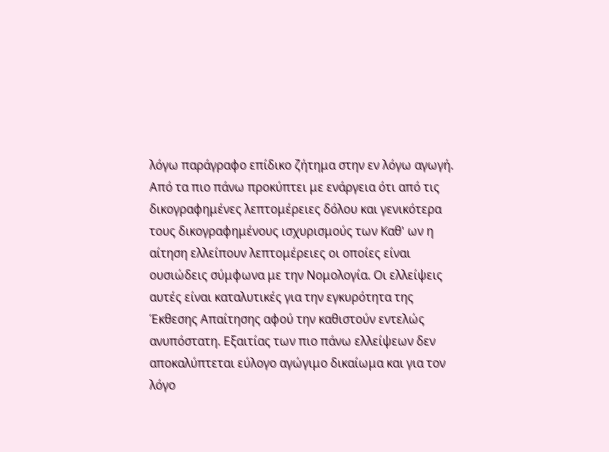λόγω παράγραφο επίδικο ζήτημα στην εν λόγω αγωγή. Από τα πιο πάνω προκύπτει με ενάργεια ότι από τις δικογραφημένες λεπτομέρειες δόλου και γενικότερα τους δικογραφημένους ισχυρισμούς των Καθ' ων η αίτηση ελλείπουν λεπτομέρειες οι οποίες είναι ουσιώδεις σύμφωνα με την Νομολογία. Οι ελλείψεις αυτές είναι καταλυτικές για την εγκυρότητα της Έκθεσης Απαίτησης αφού την καθιστούν εντελώς ανυπόστατη. Εξαιτίας των πιο πάνω ελλείψεων δεν αποκαλύπτεται εύλογο αγώγιμο δικαίωμα και για τον λόγο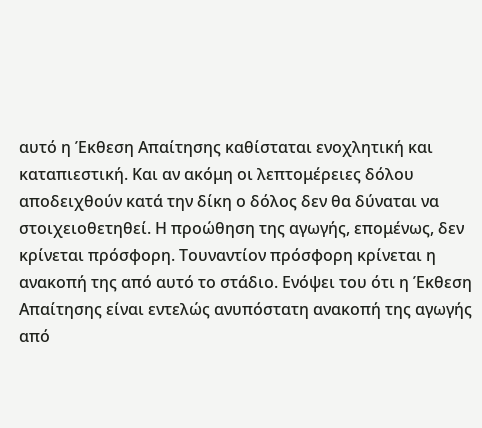αυτό η Έκθεση Απαίτησης καθίσταται ενοχλητική και καταπιεστική. Και αν ακόμη οι λεπτομέρειες δόλου αποδειχθούν κατά την δίκη ο δόλος δεν θα δύναται να στοιχειοθετηθεί. Η προώθηση της αγωγής, επομένως, δεν κρίνεται πρόσφορη. Τουναντίον πρόσφορη κρίνεται η ανακοπή της από αυτό το στάδιο. Ενόψει του ότι η Έκθεση Απαίτησης είναι εντελώς ανυπόστατη ανακοπή της αγωγής από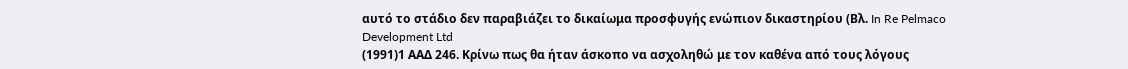αυτό το στάδιο δεν παραβιάζει το δικαίωμα προσφυγής ενώπιον δικαστηρίου (Βλ. In Re Pelmaco Development Ltd
(1991)1 ΑΑΔ 246. Κρίνω πως θα ήταν άσκοπο να ασχοληθώ με τον καθένα από τους λόγους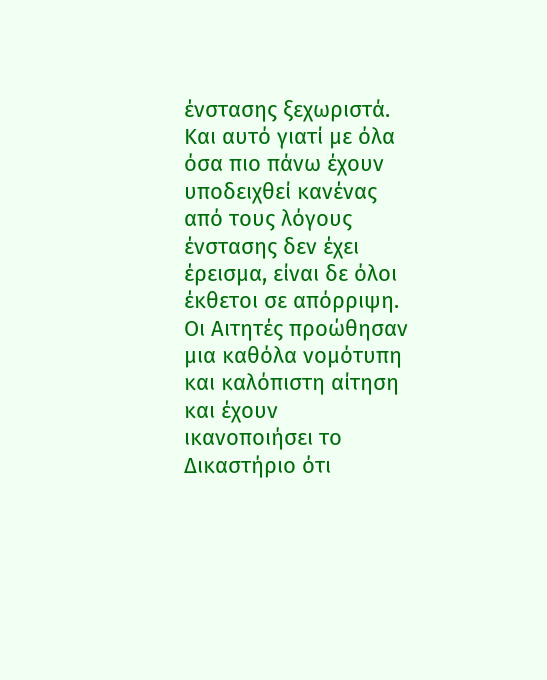ένστασης ξεχωριστά. Και αυτό γιατί με όλα όσα πιο πάνω έχουν υποδειχθεί κανένας από τους λόγους ένστασης δεν έχει έρεισμα, είναι δε όλοι έκθετοι σε απόρριψη. Οι Αιτητές προώθησαν μια καθόλα νομότυπη και καλόπιστη αίτηση και έχουν ικανοποιήσει το Δικαστήριο ότι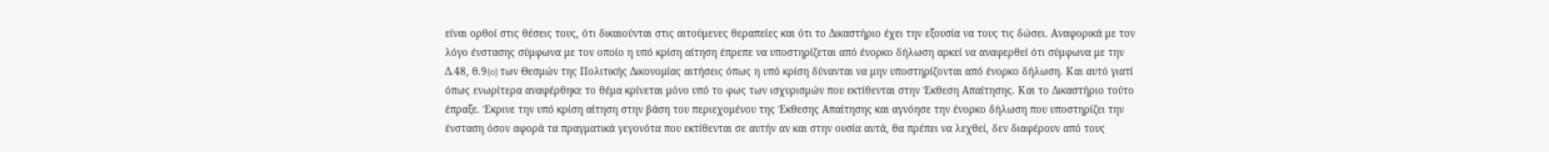είναι ορθοί στις θέσεις τους, ότι δικαιούνται στις αιτούμενες θεραπείες και ότι το Δικαστήριο έχει την εξουσία να τους τις δώσει. Αναφορικά με τον λόγο ένστασης σύμφωνα με τον οποίο η υπό κρίση αίτηση έπρεπε να υποστηρίζεται από ένορκο δήλωση αρκεί να αναφερθεί ότι σύμφωνα με την Δ.48, θ.9(o) των Θεσμών της Πολιτικής Δικονομίας αιτήσεις όπως η υπό κρίση δύνανται να μην υποστηρίζονται από ένορκο δήλωση. Και αυτό γιατί όπως ενωρίτερα αναφέρθηκε το θέμα κρίνεται μόνο υπό το φως των ισχυρισμών που εκτίθενται στην Έκθεση Απαίτησης. Και το Δικαστήριο τούτο έπραξε. Έκρινε την υπό κρίση αίτηση στην βάση του περιεχομένου της Έκθεσης Απαίτησης και αγνόησε την ένορκο δήλωση που υποστηρίζει την ένσταση όσον αφορά τα πραγματικά γεγονότα που εκτίθενται σε αυτήν αν και στην ουσία αυτά, θα πρέπει να λεχθεί, δεν διαφέρουν από τους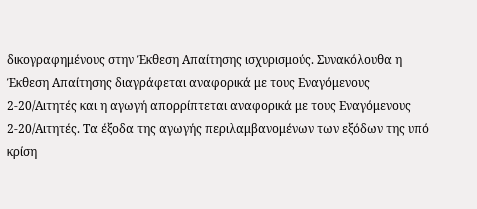δικογραφημένους στην Έκθεση Απαίτησης ισχυρισμούς. Συνακόλουθα η Έκθεση Απαίτησης διαγράφεται αναφορικά με τους Εναγόμενους 2-20/Αιτητές και η αγωγή απορρίπτεται αναφορικά με τους Εναγόμενους 2-20/Αιτητές. Τα έξοδα της αγωγής περιλαμβανομένων των εξόδων της υπό κρίση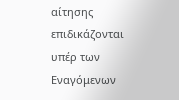αίτησης επιδικάζονται υπέρ των Εναγόμενων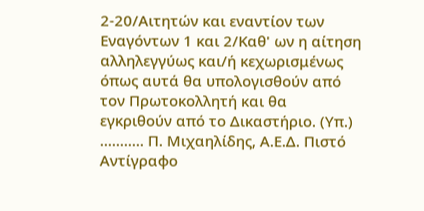2-20/Αιτητών και εναντίον των Εναγόντων 1 και 2/Καθ' ων η αίτηση αλληλεγγύως και/ή κεχωρισμένως όπως αυτά θα υπολογισθούν από τον Πρωτοκολλητή και θα εγκριθούν από το Δικαστήριο. (Υπ.) ........... Π. Μιχαηλίδης, Α.Ε.Δ. Πιστό Αντίγραφο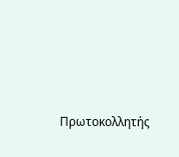Πρωτοκολλητής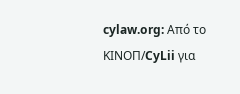cylaw.org: Από το ΚΙΝOΠ/CyLii για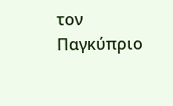τον Παγκύπριο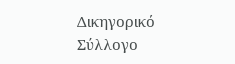Δικηγορικό Σύλλογο